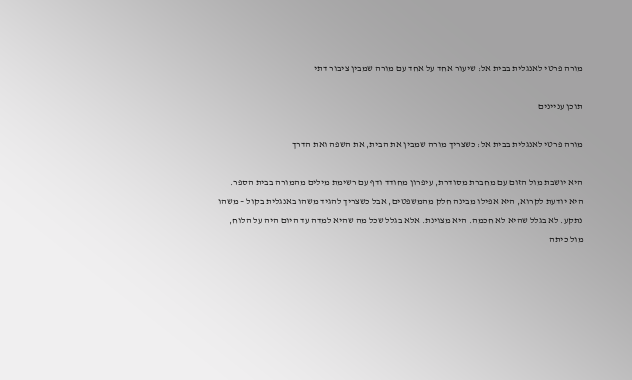מורה פרטי לאנגלית בבית אל: שיעור אחד על אחד עם מורה שמבין ציבור דתי

תוכן עניינים

מורה פרטי לאנגלית בבית אל: כשצריך מורה שמבין את הבית, את השפה ואת הדרך

היא יושבת מול הזום עם מחברת מסודרת, עיפרון מחודד ודף עם רשימת מילים מהמורה בבית הספר. היא יודעת לקרוא, היא אפילו מבינה חלק מהמשפטים, אבל כשצריך להגיד משהו באנגלית בקול – משהו נתקע. לא בגלל שהיא לא חכמה. היא מצוינת. אלא בגלל שכל מה שהיא למדה עד היום היה על הלוח, מול כיתה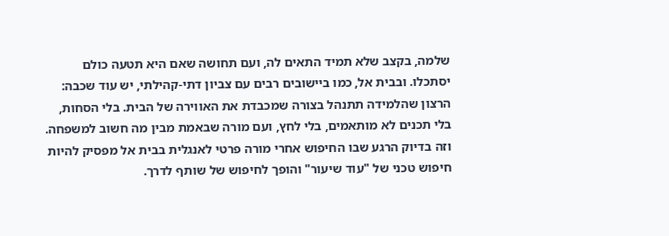שלמה, בקצב שלא תמיד התאים לה, ועם תחושה שאם היא תטעה כולם יסתכלו. ובבית אל, כמו ביישובים רבים עם צביון דתי-קהילתי, יש עוד שכבה: הרצון שהלמידה תתנהל בצורה שמכבדת את האווירה של הבית. בלי הסחות, בלי תכנים לא מותאמים, בלי לחץ, ועם מורה שבאמת מבין מה חשוב למשפחה. וזה בדיוק הרגע שבו החיפוש אחרי מורה פרטי לאנגלית בבית אל מפסיק להיות חיפוש טכני של "עוד שיעור" והופך לחיפוש של שותף לדרך.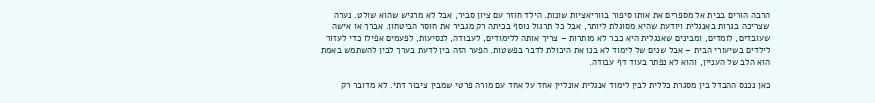הרבה הורים בבית אל מספרים את אותו סיפור בווריאציות שונות. הילד חוזר עם ציון סביר, אבל לא מרגיש שהוא שולט. נערה שצריכה בגרות באנגלית ויודעת שהיא מסוגלת ליותר, אבל כל תרגול נוסף בכיתה רק מגביר את חוסר הביטחון. אברך או אישה שעובדים, לומדים, ומבינים שאנגלית היא כבר לא מותרות – צריך אותה ללימודים, לעבודה, לנסיעות, לפעמים אפילו כדי לעזור לילדים בשיעורי הבית – אבל שנים של לימוד לא בנו את היכולת לדבר בפשטות. הפער הזה בין לדעת בערך לבין להשתמש באמת הוא הלב של העניין, והוא לא נפתר בעוד דף עבודה.

כאן נכנס ההבדל בין מסגרת כללית לבין לימוד אנגלית אונליין אחד על אחד עם מורה פרטי שמבין ציבור דתי. לא מדובר רק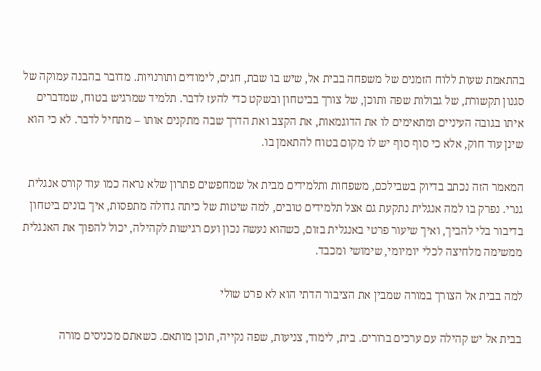בהתאמת שעות ללוח הזמנים של משפחה בבית אל, שיש בו שבת, חגים, לימודים ותורנויות. מדובר בהבנה עמוקה של סגנון תקשורת, של גבולות שפה ותוכן, של צורך בביטחון ובשקט כדי להעז לדבר. תלמיד שמרגיש בטוח, שמדברים איתו בגובה העיניים ומתאימים לו את הדוגמאות, את הקצב ואת הדרך שבה מתקנים אותו – מתחיל לדבר. לא כי הוא שינן עוד חוק, אלא כי סוף סוף יש לו מקום בטוח להתאמן בו.

המאמר הזה נכתב בדיוק בשבילכם, משפחות ותלמידים מבית אל שמחפשים פתרון שלא נראה כמו עוד קורס אנגלית גנרי. נפרק בו למה אנגלית נתקעת גם אצל תלמידים טובים, למה שיטות של כיתה גדולה מתפסות, איך בונים ביטחון בדיבור בלי להביך, ואיך שיעור פרטי באנגלית בזום, כשהוא נעשה נכון ועם רגישות לקהילה, יכול להפוך את האנגלית ממשימה מלחיצה לכלי יומיומי, שימושי ומכבד.

למה בבית אל הצורך במורה שמבין את הציבור הדתי הוא לא פרט שולי

בבית אל יש קהילה עם ערכים ברורים. בית, לימוד, צניעות, שפה נקייה, תוכן מותאם. כשאתם מכניסים מורה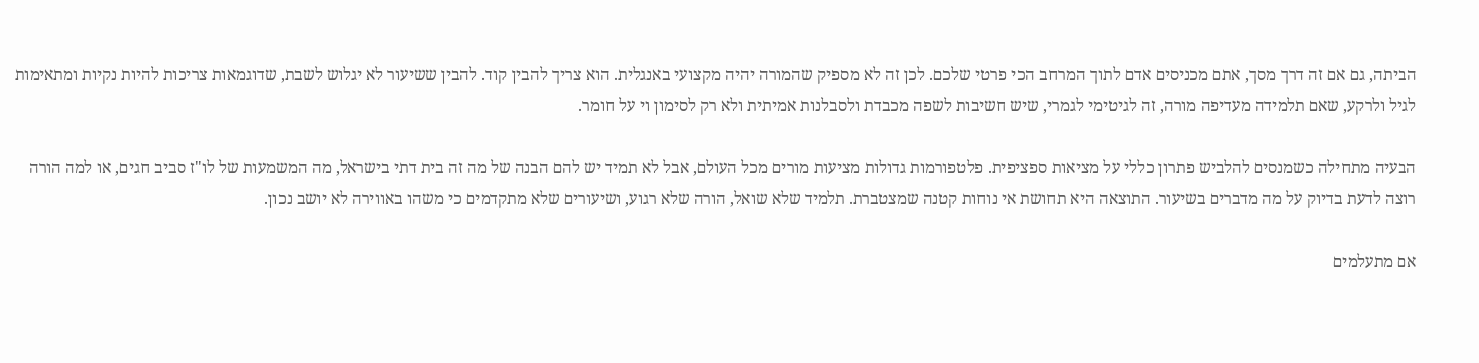הביתה, גם אם זה דרך מסך, אתם מכניסים אדם לתוך המרחב הכי פרטי שלכם. לכן זה לא מספיק שהמורה יהיה מקצועי באנגלית. הוא צריך להבין קוד. להבין ששיעור לא יגלוש לשבת, שדוגמאות צריכות להיות נקיות ומתאימות לגיל ולרקע, שאם תלמידה מעדיפה מורה, זה לגיטימי לגמרי, שיש חשיבות לשפה מכבדת ולסבלנות אמיתית ולא רק לסימון וי על חומר.

הבעיה מתחילה כשמנסים להלביש פתרון כללי על מציאות ספציפית. פלטפורמות גדולות מציעות מורים מכל העולם, אבל לא תמיד יש להם הבנה של מה זה בית דתי בישראל, מה המשמעות של לו"ז סביב חגים, או למה הורה רוצה לדעת בדיוק על מה מדברים בשיעור. התוצאה היא תחושת אי נוחות קטנה שמצטברת. תלמיד שלא שואל, הורה שלא רגוע, ושיעורים שלא מתקדמים כי משהו באווירה לא יושב נכון.

אם מתעלמים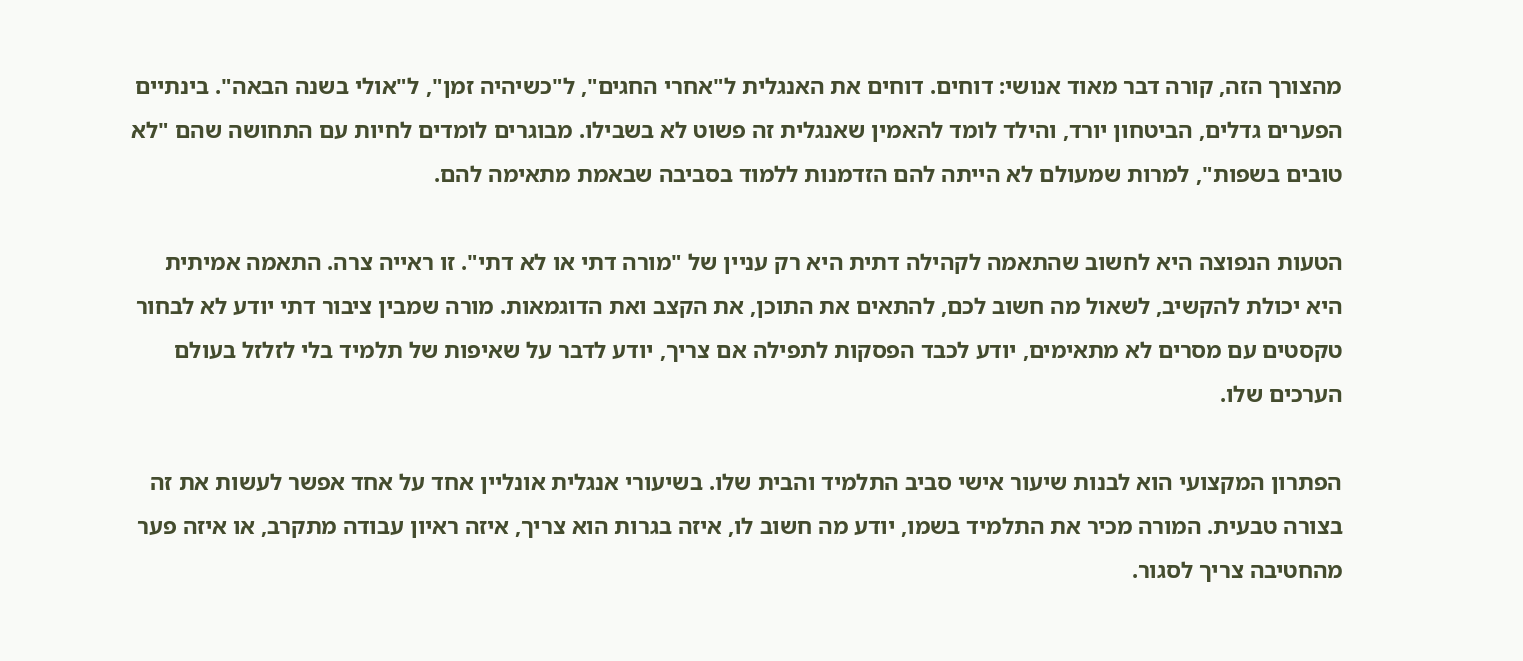מהצורך הזה, קורה דבר מאוד אנושי: דוחים. דוחים את האנגלית ל"אחרי החגים", ל"כשיהיה זמן", ל"אולי בשנה הבאה". בינתיים הפערים גדלים, הביטחון יורד, והילד לומד להאמין שאנגלית זה פשוט לא בשבילו. מבוגרים לומדים לחיות עם התחושה שהם "לא טובים בשפות", למרות שמעולם לא הייתה להם הזדמנות ללמוד בסביבה שבאמת מתאימה להם.

הטעות הנפוצה היא לחשוב שהתאמה לקהילה דתית היא רק עניין של "מורה דתי או לא דתי". זו ראייה צרה. התאמה אמיתית היא יכולת להקשיב, לשאול מה חשוב לכם, להתאים את התוכן, את הקצב ואת הדוגמאות. מורה שמבין ציבור דתי יודע לא לבחור טקסטים עם מסרים לא מתאימים, יודע לכבד הפסקות לתפילה אם צריך, יודע לדבר על שאיפות של תלמיד בלי לזלזל בעולם הערכים שלו.

הפתרון המקצועי הוא לבנות שיעור אישי סביב התלמיד והבית שלו. בשיעורי אנגלית אונליין אחד על אחד אפשר לעשות את זה בצורה טבעית. המורה מכיר את התלמיד בשמו, יודע מה חשוב לו, איזה בגרות הוא צריך, איזה ראיון עבודה מתקרב, או איזה פער מהחטיבה צריך לסגור.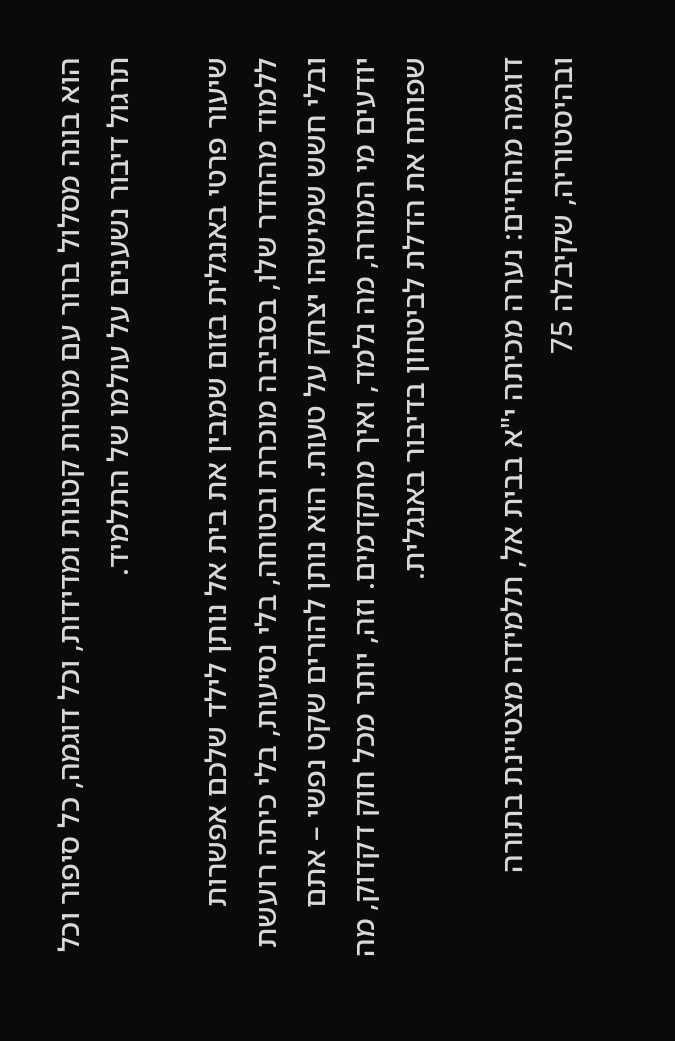הוא בונה מסלול ברור עם מטרות קטנות ומדידות, וכל דוגמה, כל סיפור וכל תרגול דיבור נשענים על עולמו של התלמיד.

שיעור פרטי באנגלית בזום שמבין את בית אל נותן לילד שלכם אפשרות ללמוד מהחדר שלו, בסביבה מוכרת ובטוחה, בלי נסיעות, בלי כיתה רועשת ובלי חשש שמישהו יצחק על טעות. הוא נותן להורים שקט נפשי – אתם יודעים מי המורה, מה נלמד, ואיך מתקדמים. וזה, יותר מכל חוק דקדוק, מה שפותח את הדלת לביטחון בדיבור באנגלית.

דוגמה מהחיים: נערה מכיתה י"א בבית אל, תלמידה מצטיינת בתורה ובהיסטוריה, שקיבלה 75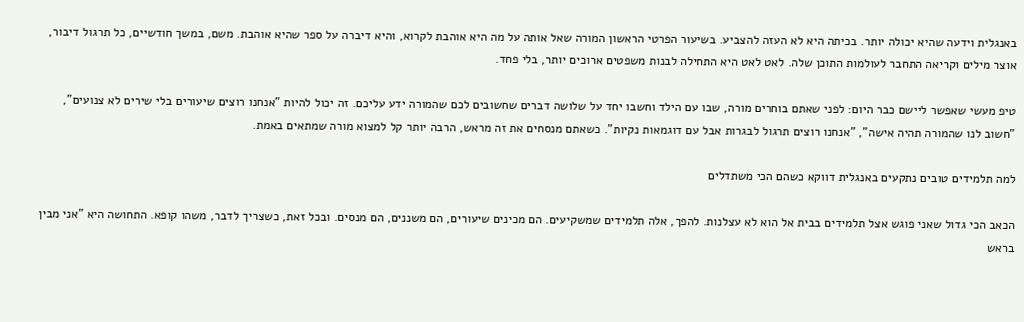באנגלית וידעה שהיא יכולה יותר. בכיתה היא לא העזה להצביע. בשיעור הפרטי הראשון המורה שאל אותה על מה היא אוהבת לקרוא, והיא דיברה על ספר שהיא אוהבת. משם, במשך חודשיים, כל תרגול דיבור, אוצר מילים וקריאה התחבר לעולמות התוכן שלה. לאט לאט היא התחילה לבנות משפטים ארוכים יותר, בלי פחד.

טיפ מעשי שאפשר ליישם כבר היום: לפני שאתם בוחרים מורה, שבו עם הילד וחשבו יחד על שלושה דברים שחשובים לכם שהמורה ידע עליכם. זה יכול להיות "אנחנו רוצים שיעורים בלי שירים לא צנועים", "חשוב לנו שהמורה תהיה אישה", "אנחנו רוצים תרגול לבגרות אבל עם דוגמאות נקיות". כשאתם מנסחים את זה מראש, הרבה יותר קל למצוא מורה שמתאים באמת.

למה תלמידים טובים נתקעים באנגלית דווקא כשהם הכי משתדלים

הכאב הכי גדול שאני פוגש אצל תלמידים בבית אל הוא לא עצלנות. להפך, אלה תלמידים שמשקיעים. הם מכינים שיעורים, הם משננים, הם מנסים. ובכל זאת, כשצריך לדבר, משהו קופא. התחושה היא "אני מבין בראש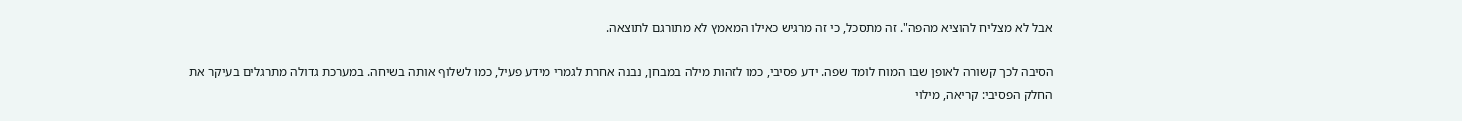אבל לא מצליח להוציא מהפה". זה מתסכל, כי זה מרגיש כאילו המאמץ לא מתורגם לתוצאה.

הסיבה לכך קשורה לאופן שבו המוח לומד שפה. ידע פסיבי, כמו לזהות מילה במבחן, נבנה אחרת לגמרי מידע פעיל, כמו לשלוף אותה בשיחה. במערכת גדולה מתרגלים בעיקר את החלק הפסיבי: קריאה, מילוי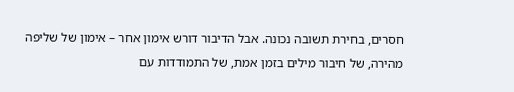חסרים, בחירת תשובה נכונה. אבל הדיבור דורש אימון אחר – אימון של שליפה מהירה, של חיבור מילים בזמן אמת, של התמודדות עם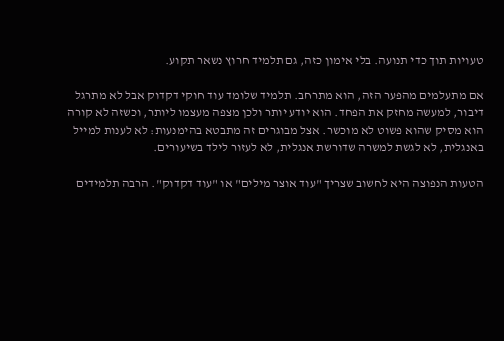טעויות תוך כדי תנועה. בלי אימון כזה, גם תלמיד חרוץ נשאר תקוע.

אם מתעלמים מהפער הזה, הוא מתרחב. תלמיד שלומד עוד חוקי דקדוק אבל לא מתרגל דיבור, למעשה מחזק את הפחד. הוא יודע יותר ולכן מצפה מעצמו ליותר, וכשזה לא קורה הוא מסיק שהוא פשוט לא מוכשר. אצל מבוגרים זה מתבטא בהימנעות: לא לענות למייל באנגלית, לא לגשת למשרה שדורשת אנגלית, לא לעזור לילד בשיעורים.

הטעות הנפוצה היא לחשוב שצריך "עוד אוצר מילים" או "עוד דקדוק". הרבה תלמידים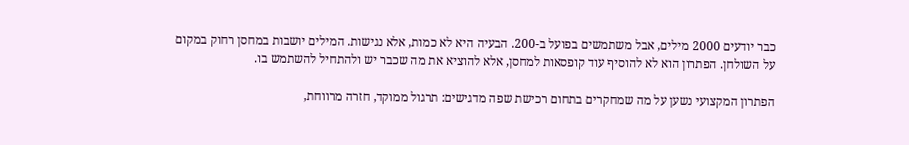כבר יודעים 2000 מילים, אבל משתמשים בפועל ב-200. הבעיה היא לא כמות, אלא נגישות. המילים יושבות במחסן רחוק במקום על השולחן. הפתרון הוא לא להוסיף עוד קופסאות למחסן, אלא להוציא את מה שכבר יש ולהתחיל להשתמש בו.

הפתרון המקצועי נשען על מה שמחקרים בתחום רכישת שפה מדגישים: תרגול ממוקד, חזרה מרווחת,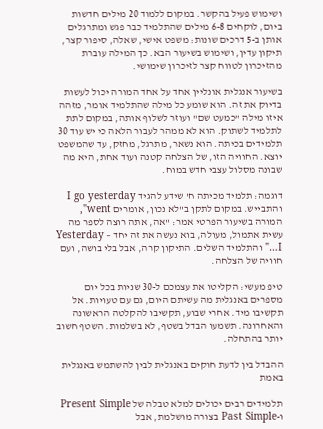ושימוש פעיל בהקשר. במקום ללמוד 20 מילים חדשות ביום, לוקחים 6-8 מילים שהתלמיד כבר פגש ומתרגלים אותן ב-5 דרכים שונות: משפט אישי, שאלה, סיפור קצר, תיקון עדין, ושימוש בשיעור הבא. כך המילה עוברת מהזיכרון לטווח קצר לזיכרון שימושי.

בשיעור אנגלית אונליין אחד על אחד המורה יכול לעשות בדיוק את זה. הוא שומע כל מילה שהתלמיד אומר, מזהה איזו מילה "כמעט שם" ועוזר לשלוף אותה, במקום לתת לתלמיד לשתוק. הוא לא ממהר לעבור הלאה כי יש עוד 30 תלמידים בכיתה. הוא נשאר, מתרגל, מחזק, עד שהמשפט יוצא. החוויה הזו, של הצלחה קטנה ועוד אחת, היא מה שבונה מסלול עצבי חדש במוח.

דוגמה: תלמיד מכיתה ח' שידע להגיד I go yesterday והתבייש. במקום לתקן ב"לא נכון, אומרים went", המורה בשיעור הפרטי אמר: "אה, אתה רוצה לספר מה עשית אתמול, מעולה, בוא נעשה את זה יחד – Yesterday I…" והתלמיד השלים. התיקון קרה, אבל בלי בושה, ועם חוויה של הצלחה.

טיפ מעשי: הקליטו את עצמכם ל-30 שניות בכל יום מספרים באנגלית מה עשיתם היום, גם עם טעויות. אל תקשיבו מיד. אחרי שבוע, תקשיבו להקלטה הראשונה והאחרונה. תשמעו הבדל בשטף, לא בשלמות. השטף חשוב יותר בהתחלה.

ההבדל בין לדעת חוקים באנגלית לבין להשתמש באנגלית באמת

תלמידים רבים יכולים למלא טבלה של Present Simple ו-Past Simple בצורה מושלמת, אבל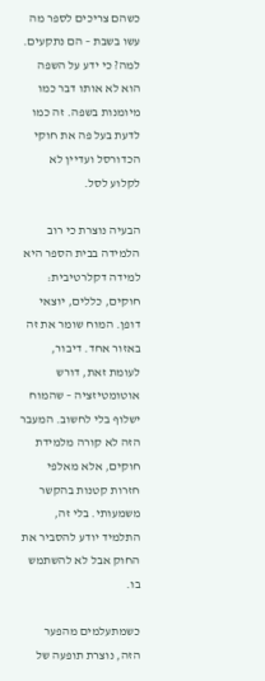כשהם צריכים לספר מה עשו בשבת – הם נתקעים. למה? כי ידע על השפה הוא לא אותו דבר כמו מיומנות בשפה. זה כמו לדעת בעל פה את חוקי הכדורסל ועדיין לא לקלוע לסל.

הבעיה נוצרת כי רוב הלמידה בבית הספר היא למידה דקלרטיבית: חוקים, כללים, יוצאי דופן. המוח שומר את זה באזור אחד. דיבור, לעומת זאת, דורש אוטומטיזציה – שהמוח ישלוף בלי לחשוב. המעבר הזה לא קורה מלמידת חוקים, אלא מאלפי חזרות קטנות בהקשר משמעותי. בלי זה, התלמיד יודע להסביר את החוק אבל לא להשתמש בו.

כשמתעלמים מהפער הזה, נוצרת תופעה של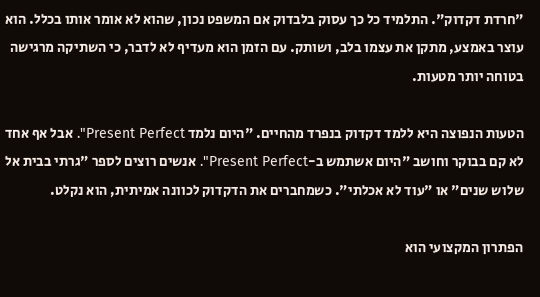"חרדת דקדוק". התלמיד כל כך עסוק בלבדוק אם המשפט נכון, שהוא לא אומר אותו בכלל. הוא עוצר באמצע, מתקן את עצמו בלב, ושותק. עם הזמן הוא מעדיף לא לדבר, כי השתיקה מרגישה בטוחה יותר מטעות.

הטעות הנפוצה היא ללמד דקדוק בנפרד מהחיים. "היום נלמד Present Perfect". אבל אף אחד לא קם בבוקר וחושב "היום אשתמש ב-Present Perfect". אנשים רוצים לספר "גרתי בבית אל שלוש שנים" או "עוד לא אכלתי". כשמחברים את הדקדוק לכוונה אמיתית, הוא נקלט.

הפתרון המקצועי הוא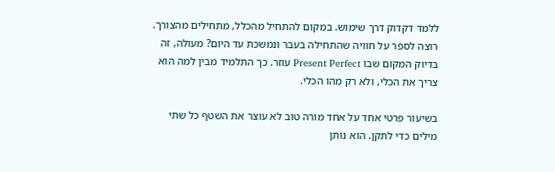ללמד דקדוק דרך שימוש. במקום להתחיל מהכלל, מתחילים מהצורך. רוצה לספר על חוויה שהתחילה בעבר ונמשכת עד היום? מעולה, זה בדיוק המקום שבו Present Perfect עוזר. כך התלמיד מבין למה הוא צריך את הכלי, ולא רק מהו הכלי.

בשיעור פרטי אחד על אחד מורה טוב לא עוצר את השטף כל שתי מילים כדי לתקן. הוא נותן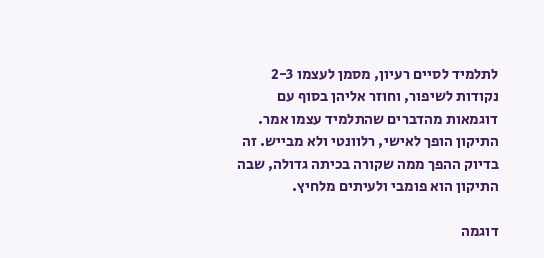לתלמיד לסיים רעיון, מסמן לעצמו 2-3 נקודות לשיפור, וחוזר אליהן בסוף עם דוגמאות מהדברים שהתלמיד עצמו אמר. התיקון הופך לאישי, רלוונטי ולא מבייש. זה בדיוק ההפך ממה שקורה בכיתה גדולה, שבה התיקון הוא פומבי ולעיתים מלחיץ.

דוגמה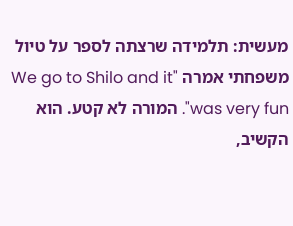מעשית: תלמידה שרצתה לספר על טיול משפחתי אמרה "We go to Shilo and it was very fun". המורה לא קטע. הוא הקשיב,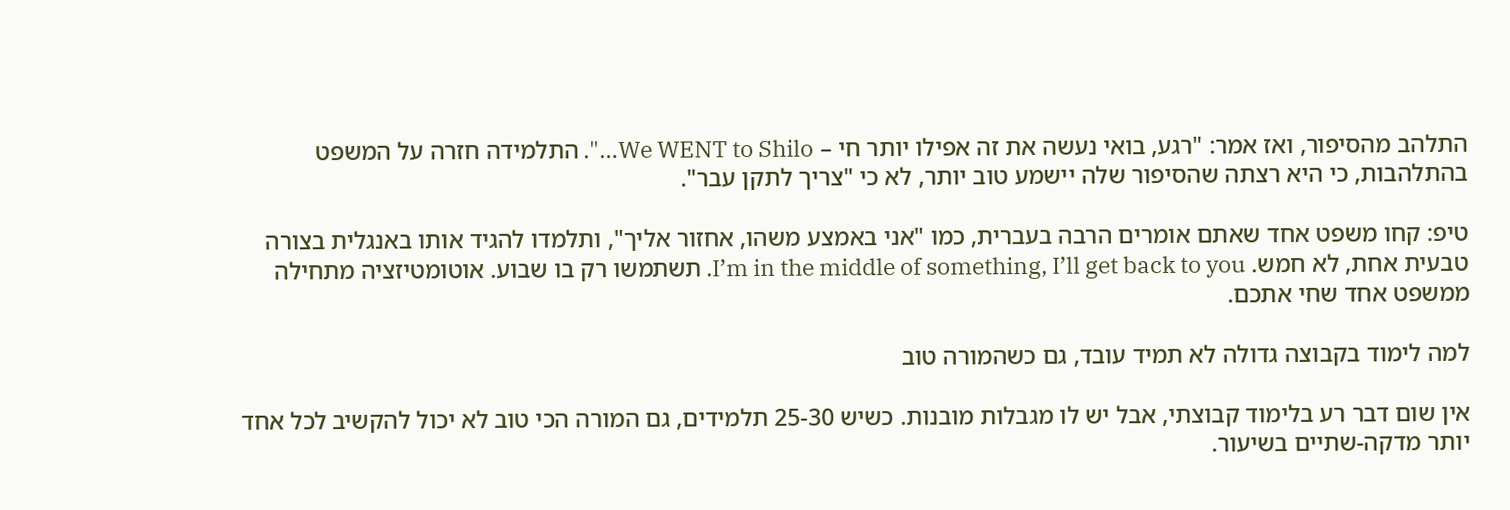התלהב מהסיפור, ואז אמר: "רגע, בואי נעשה את זה אפילו יותר חי – We WENT to Shilo…". התלמידה חזרה על המשפט בהתלהבות, כי היא רצתה שהסיפור שלה יישמע טוב יותר, לא כי "צריך לתקן עבר".

טיפ: קחו משפט אחד שאתם אומרים הרבה בעברית, כמו "אני באמצע משהו, אחזור אליך", ותלמדו להגיד אותו באנגלית בצורה טבעית אחת, לא חמש. I’m in the middle of something, I’ll get back to you. תשתמשו רק בו שבוע. אוטומטיזציה מתחילה ממשפט אחד שחי אתכם.

למה לימוד בקבוצה גדולה לא תמיד עובד, גם כשהמורה טוב

אין שום דבר רע בלימוד קבוצתי, אבל יש לו מגבלות מובנות. כשיש 25-30 תלמידים, גם המורה הכי טוב לא יכול להקשיב לכל אחד יותר מדקה-שתיים בשיעור.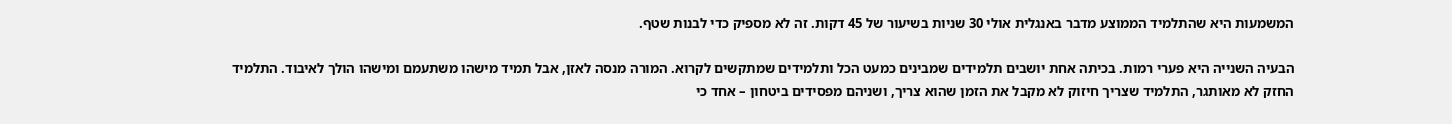המשמעות היא שהתלמיד הממוצע מדבר באנגלית אולי 30 שניות בשיעור של 45 דקות. זה לא מספיק כדי לבנות שטף.

הבעיה השנייה היא פערי רמות. בכיתה אחת יושבים תלמידים שמבינים כמעט הכל ותלמידים שמתקשים לקרוא. המורה מנסה לאזן, אבל תמיד מישהו משתעמם ומישהו הולך לאיבוד. התלמיד החזק לא מאותגר, התלמיד שצריך חיזוק לא מקבל את הזמן שהוא צריך, ושניהם מפסידים ביטחון – אחד כי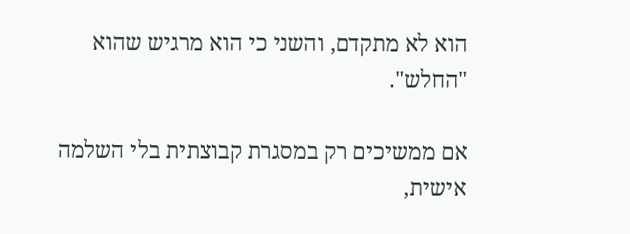הוא לא מתקדם, והשני כי הוא מרגיש שהוא "החלש".

אם ממשיכים רק במסגרת קבוצתית בלי השלמה אישית,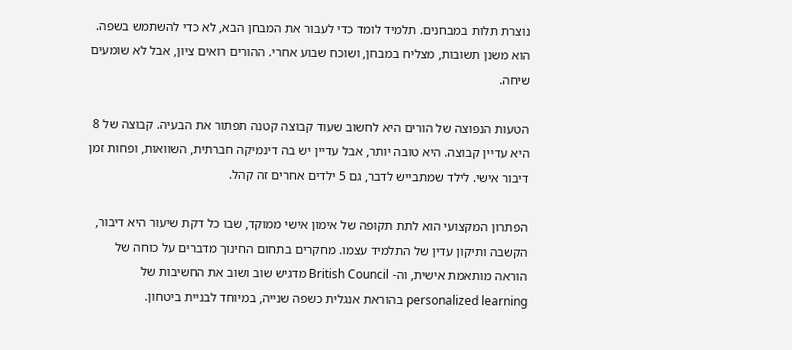נוצרת תלות במבחנים. תלמיד לומד כדי לעבור את המבחן הבא, לא כדי להשתמש בשפה. הוא משנן תשובות, מצליח במבחן, ושוכח שבוע אחרי. ההורים רואים ציון, אבל לא שומעים שיחה.

הטעות הנפוצה של הורים היא לחשוב שעוד קבוצה קטנה תפתור את הבעיה. קבוצה של 8 היא עדיין קבוצה. היא טובה יותר, אבל עדיין יש בה דינמיקה חברתית, השוואות, ופחות זמן דיבור אישי. לילד שמתבייש לדבר, גם 5 ילדים אחרים זה קהל.

הפתרון המקצועי הוא לתת תקופה של אימון אישי ממוקד, שבו כל דקת שיעור היא דיבור, הקשבה ותיקון עדין של התלמיד עצמו. מחקרים בתחום החינוך מדברים על כוחה של הוראה מותאמת אישית, וה- British Council מדגיש שוב ושוב את החשיבות של personalized learning בהוראת אנגלית כשפה שנייה, במיוחד לבניית ביטחון.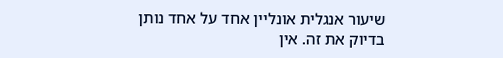שיעור אנגלית אונליין אחד על אחד נותן בדיוק את זה. אין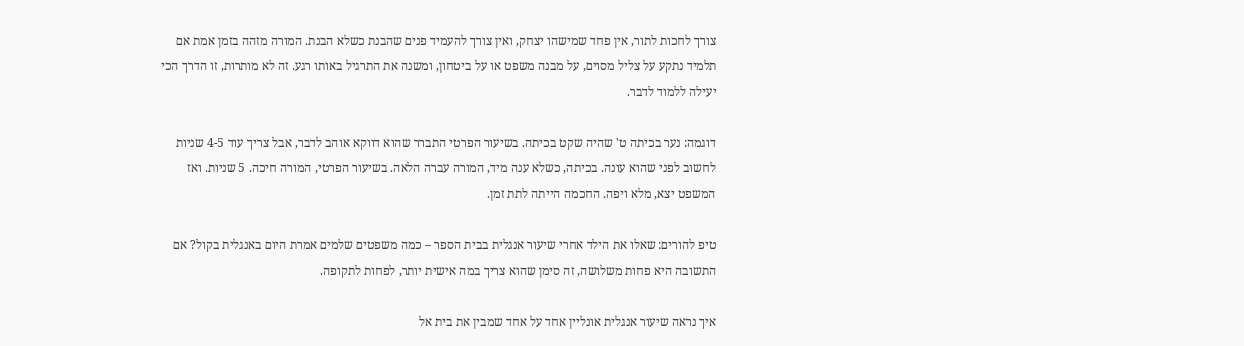צורך לחכות לתור, אין פחד שמישהו יצחק, ואין צורך להעמיד פנים שהבנת כשלא הבנת. המורה מזהה בזמן אמת אם תלמיד נתקע על צליל מסוים, על מבנה משפט או על ביטחון, ומשנה את התרגיל באותו רגע. זה לא מותרות, זו הדרך הכי יעילה ללמוד לדבר.

דוגמה: נער בכיתה ט' שהיה שקט בכיתה. בשיעור הפרטי התברר שהוא דווקא אוהב לדבר, אבל צריך עוד 4-5 שניות לחשוב לפני שהוא עונה. בכיתה, כשלא ענה מיד, המורה עברה הלאה. בשיעור הפרטי, המורה חיכה. 5 שניות. ואז המשפט יצא, מלא ויפה. החכמה הייתה לתת זמן.

טיפ להורים: שאלו את הילד אחרי שיעור אנגלית בבית הספר – כמה משפטים שלמים אמרת היום באנגלית בקול? אם התשובה היא פחות משלושה, זה סימן שהוא צריך במה אישית יותר, לפחות לתקופה.

איך נראה שיעור אנגלית אונליין אחד על אחד שמבין את בית אל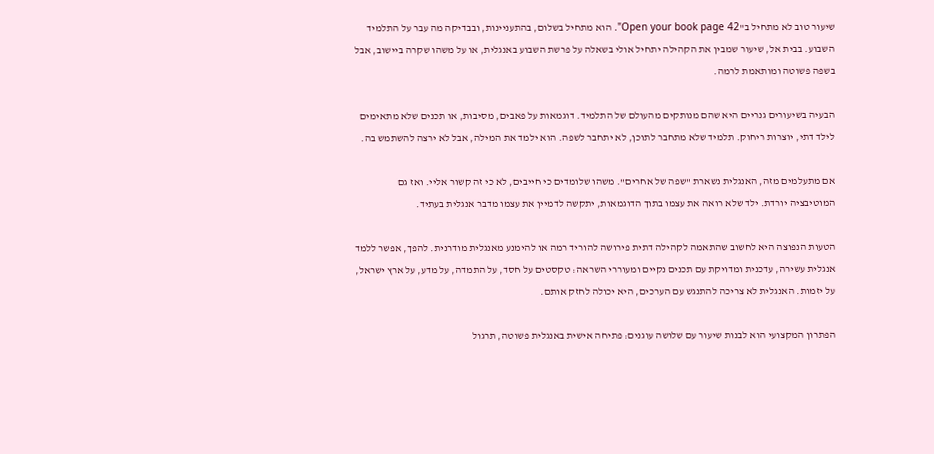שיעור טוב לא מתחיל ב"Open your book page 42". הוא מתחיל בשלום, בהתעניינות, ובבדיקה מה עבר על התלמיד השבוע. בבית אל, שיעור שמבין את הקהילה יתחיל אולי בשאלה על פרשת השבוע באנגלית, או על משהו שקרה ביישוב, אבל בשפה פשוטה ומותאמת לרמה.

הבעיה בשיעורים גנריים היא שהם מנותקים מהעולם של התלמיד. דוגמאות על פאבים, מסיבות, או תכנים שלא מתאימים לילד דתי, יוצרות ריחוק. תלמיד שלא מתחבר לתוכן, לא יתחבר לשפה. הוא ילמד את המילה, אבל לא ירצה להשתמש בה.

אם מתעלמים מזה, האנגלית נשארת "שפה של אחרים". משהו שלומדים כי חייבים, לא כי זה קשור אליי. ואז גם המוטיבציה יורדת. ילד שלא רואה את עצמו בתוך הדוגמאות, יתקשה לדמיין את עצמו מדבר אנגלית בעתיד.

הטעות הנפוצה היא לחשוב שהתאמה לקהילה דתית פירושה להוריד רמה או להימנע מאנגלית מודרנית. להפך, אפשר ללמד אנגלית עשירה, עדכנית ומדויקת עם תכנים נקיים ומעוררי השראה: טקסטים על חסד, על התמדה, על מדע, על ארץ ישראל, על יזמות. האנגלית לא צריכה להתנגש עם הערכים, היא יכולה לחזק אותם.

הפתרון המקצועי הוא לבנות שיעור עם שלושה עוגנים: פתיחה אישית באנגלית פשוטה, תרגול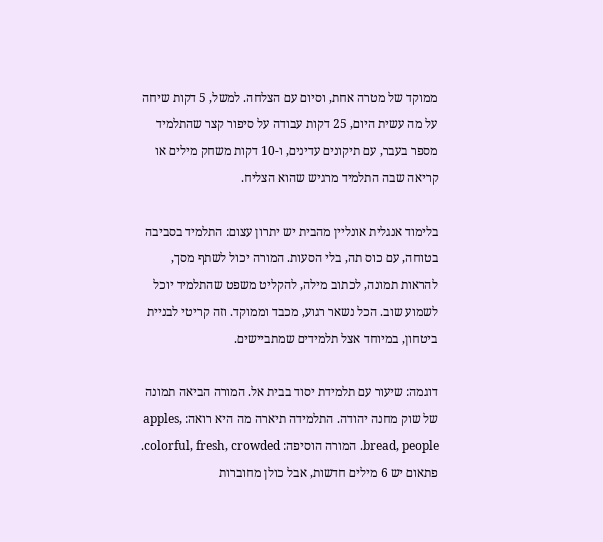ממוקד של מטרה אחת, וסיום עם הצלחה. למשל, 5 דקות שיחה על מה עשית היום, 25 דקות עבודה על סיפור קצר שהתלמיד מספר בעבר, עם תיקונים עדינים, ו-10 דקות משחק מילים או קריאה שבה התלמיד מרגיש שהוא הצליח.

בלימוד אנגלית אונליין מהבית יש יתרון עצום: התלמיד בסביבה בטוחה, עם כוס תה, בלי הסעות. המורה יכול לשתף מסך, להראות תמונה, לכתוב מילה, להקליט משפט שהתלמיד יוכל לשמוע שוב. הכל נשאר רגוע, מכבד וממוקד. וזה קריטי לבניית ביטחון, במיוחד אצל תלמידים שמתביישים.

דוגמה: שיעור עם תלמידת יסוד בבית אל. המורה הביאה תמונה של שוק מחנה יהודה. התלמידה תיארה מה היא רואה: apples, bread, people. המורה הוסיפה: colorful, fresh, crowded. פתאום יש 6 מילים חדשות, אבל כולן מחוברות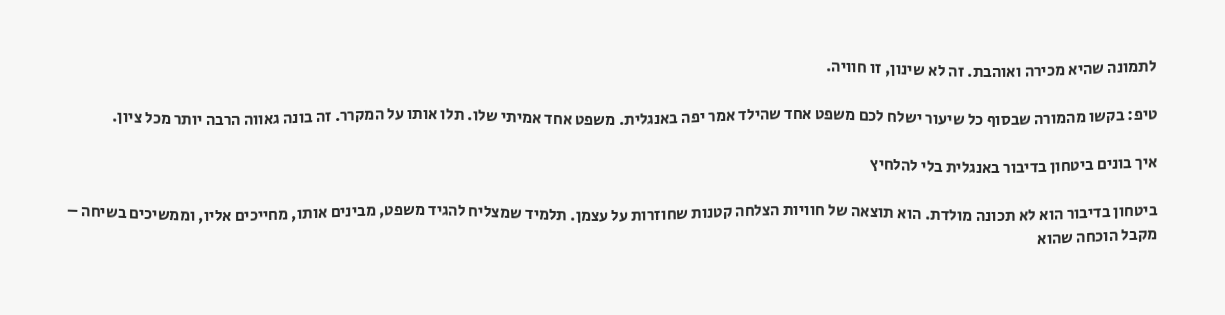לתמונה שהיא מכירה ואוהבת. זה לא שינון, זו חוויה.

טיפ: בקשו מהמורה שבסוף כל שיעור ישלח לכם משפט אחד שהילד אמר יפה באנגלית. משפט אחד אמיתי שלו. תלו אותו על המקרר. זה בונה גאווה הרבה יותר מכל ציון.

איך בונים ביטחון בדיבור באנגלית בלי להלחיץ

ביטחון בדיבור הוא לא תכונה מולדת. הוא תוצאה של חוויות הצלחה קטנות שחוזרות על עצמן. תלמיד שמצליח להגיד משפט, מבינים אותו, מחייכים אליו, וממשיכים בשיחה – מקבל הוכחה שהוא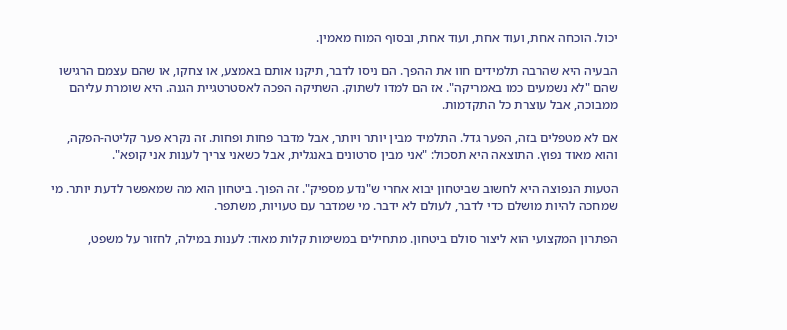יכול. הוכחה אחת, ועוד אחת, ועוד אחת, ובסוף המוח מאמין.

הבעיה היא שהרבה תלמידים חוו את ההפך. הם ניסו לדבר, תיקנו אותם באמצע, או צחקו, או שהם עצמם הרגישו שהם "לא נשמעים כמו באמריקה". אז הם למדו לשתוק. השתיקה הפכה לאסטרטגיית הגנה. היא שומרת עליהם ממבוכה, אבל עוצרת כל התקדמות.

אם לא מטפלים בזה, הפער גדל. התלמיד מבין יותר ויותר, אבל מדבר פחות ופחות. זה נקרא פער קליטה-הפקה, והוא מאוד נפוץ. התוצאה היא תסכול: "אני מבין סרטונים באנגלית, אבל כשאני צריך לענות אני קופא".

הטעות הנפוצה היא לחשוב שביטחון יבוא אחרי ש"נדע מספיק". זה הפוך. ביטחון הוא מה שמאפשר לדעת יותר. מי שמחכה להיות מושלם כדי לדבר, לעולם לא ידבר. מי שמדבר עם טעויות, משתפר.

הפתרון המקצועי הוא ליצור סולם ביטחון. מתחילים במשימות קלות מאוד: לענות במילה, לחזור על משפט,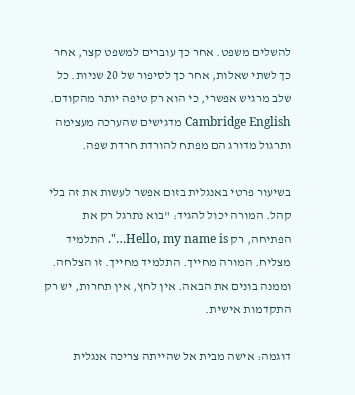להשלים משפט. אחר כך עוברים למשפט קצר, אחר כך לשתי שאלות, אחר כך לסיפור של 20 שניות. כל שלב מרגיש אפשרי, כי הוא רק טיפה יותר מהקודם. Cambridge English מדגישים שהערכה מעצימה ותרגול מדורג הם מפתח להורדת חרדת שפה.

בשיעור פרטי באנגלית בזום אפשר לעשות את זה בלי קהל. המורה יכול להגיד: "בוא נתרגל רק את הפתיחה, רק Hello, my name is…". התלמיד מצליח. המורה מחייך. התלמיד מחייך. זו הצלחה. וממנה בונים את הבאה. אין לחץ, אין תחרות, יש רק התקדמות אישית.

דוגמה: אישה מבית אל שהייתה צריכה אנגלית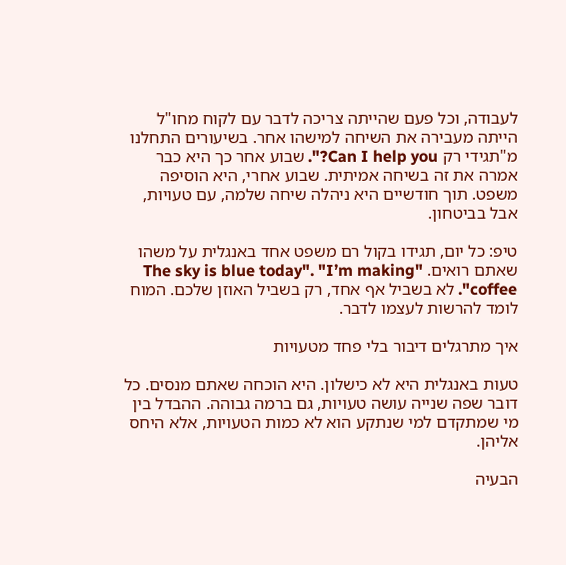לעבודה, וכל פעם שהייתה צריכה לדבר עם לקוח מחו"ל הייתה מעבירה את השיחה למישהו אחר. בשיעורים התחלנו מ"תגידי רק Can I help you?". שבוע אחר כך היא כבר אמרה את זה בשיחה אמיתית. שבוע אחרי, היא הוסיפה משפט. תוך חודשיים היא ניהלה שיחה שלמה, עם טעויות, אבל בביטחון.

טיפ: כל יום, תגידו בקול רם משפט אחד באנגלית על משהו שאתם רואים. "The sky is blue today". "I’m making coffee". לא בשביל אף אחד, רק בשביל האוזן שלכם. המוח לומד להרשות לעצמו לדבר.

איך מתרגלים דיבור בלי פחד מטעויות

טעות באנגלית היא לא כישלון. היא הוכחה שאתם מנסים. כל דובר שפה שנייה עושה טעויות, גם ברמה גבוהה. ההבדל בין מי שמתקדם למי שנתקע הוא לא כמות הטעויות, אלא היחס אליהן.

הבעיה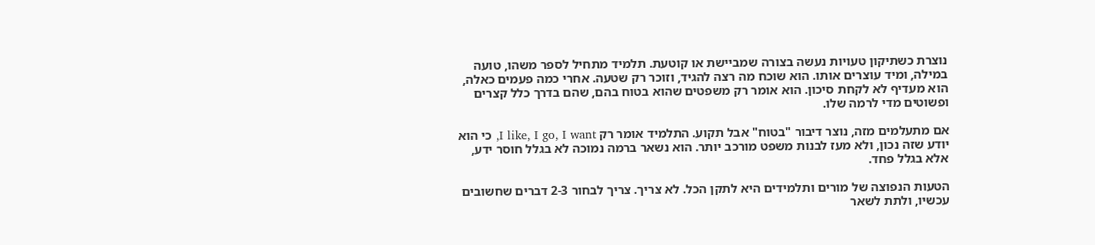נוצרת כשתיקון טעויות נעשה בצורה שמביישת או קוטעת. תלמיד מתחיל לספר משהו, טועה במילה, ומיד עוצרים אותו. הוא שוכח מה רצה להגיד, וזוכר רק שטעה. אחרי כמה פעמים כאלה, הוא מעדיף לא לקחת סיכון. הוא אומר רק משפטים שהוא בטוח בהם, שהם בדרך כלל קצרים ופשוטים מדי לרמה שלו.

אם מתעלמים מזה, נוצר דיבור "בטוח" אבל תקוע. התלמיד אומר רק I like, I go, I want, כי הוא יודע שזה נכון, ולא מעז לבנות משפט מורכב יותר. הוא נשאר ברמה נמוכה לא בגלל חוסר ידע, אלא בגלל פחד.

הטעות הנפוצה של מורים ותלמידים היא לתקן הכל. לא צריך. צריך לבחור 2-3 דברים שחשובים עכשיו, ולתת לשאר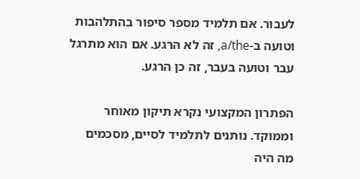לעבור. אם תלמיד מספר סיפור בהתלהבות וטועה ב-a/the, זה לא הרגע. אם הוא מתרגל עבר וטועה בעבר, זה כן הרגע.

הפתרון המקצועי נקרא תיקון מאוחר וממוקד. נותנים לתלמיד לסיים, מסכמים מה היה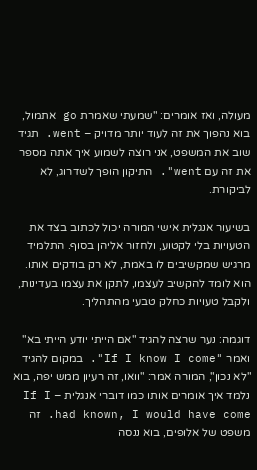מעולה, ואז אומרים: "שמעתי שאמרת go אתמול, בוא נהפוך את זה לעוד יותר מדויק – went. תגיד שוב את המשפט, אני רוצה לשמוע איך אתה מספר את זה עם went". התיקון הופך לשדרוג, לא לביקורת.

בשיעור אנגלית אישי המורה יכול לכתוב בצד את הטעויות בלי לקטוע, ולחזור אליהן בסוף. התלמיד מרגיש שמקשיבים לו באמת, לא רק בודקים אותו. הוא לומד להקשיב לעצמו, לתקן את עצמו בעדינות, ולקבל טעויות כחלק טבעי מהתהליך.

דוגמה: נער שרצה להגיד "אם הייתי יודע הייתי בא" ואמר "If I know I come". במקום להגיד "לא נכון", המורה אמר: "וואו, זה רעיון ממש יפה, בוא נלמד איך אומרים אותו כמו דוברי אנגלית – If I had known, I would have come. זה משפט של אלופים, בוא ננסה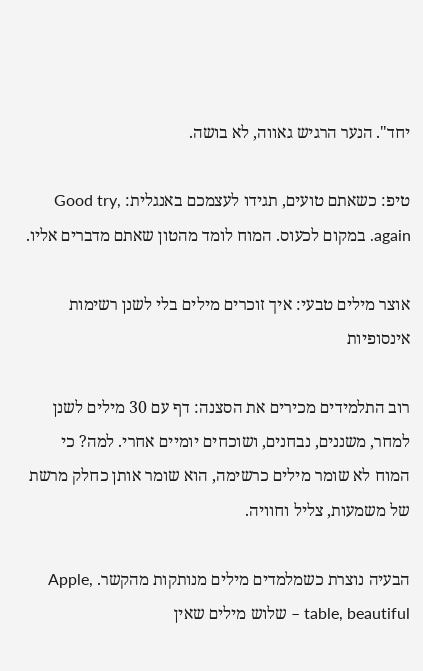יחד". הנער הרגיש גאווה, לא בושה.

טיפ: כשאתם טועים, תגידו לעצמכם באנגלית: Good try, again. במקום לכעוס. המוח לומד מהטון שאתם מדברים אליו.

אוצר מילים טבעי: איך זוכרים מילים בלי לשנן רשימות אינסופיות

רוב התלמידים מכירים את הסצנה: דף עם 30 מילים לשנן למחר, משננים, נבחנים, ושוכחים יומיים אחרי. למה? כי המוח לא שומר מילים כרשימה, הוא שומר אותן כחלק מרשת של משמעות, צליל וחוויה.

הבעיה נוצרת כשמלמדים מילים מנותקות מהקשר. Apple, table, beautiful – שלוש מילים שאין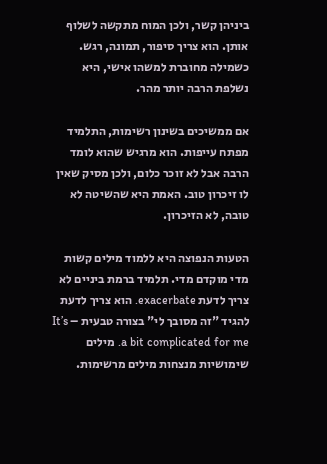ביניהן קשר, ולכן המוח מתקשה לשלוף אותן. הוא צריך סיפור, תמונה, רגש. כשמילה מחוברת למשהו אישי, היא נשלפת הרבה יותר מהר.

אם ממשיכים בשינון רשימות, התלמיד מפתח עייפות. הוא מרגיש שהוא לומד הרבה אבל לא זוכר כלום, ולכן מסיק שאין לו זיכרון טוב. האמת היא שהשיטה לא טובה, לא הזיכרון.

הטעות הנפוצה היא ללמוד מילים קשות מדי מוקדם מדי. תלמיד ברמת ביניים לא צריך לדעת exacerbate. הוא צריך לדעת להגיד "זה מסובך לי" בצורה טבעית – It’s a bit complicated for me. מילים שימושיות מנצחות מילים מרשימות.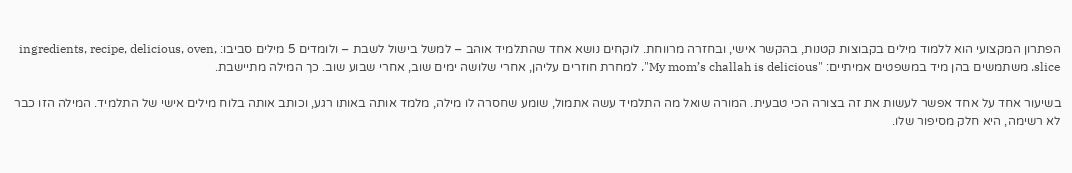הפתרון המקצועי הוא ללמוד מילים בקבוצות קטנות, בהקשר אישי, ובחזרה מרווחת. לוקחים נושא אחד שהתלמיד אוהב – למשל בישול לשבת – ולומדים 5 מילים סביבו: ingredients, recipe, delicious, oven, slice. משתמשים בהן מיד במשפטים אמיתיים: "My mom’s challah is delicious". למחרת חוזרים עליהן, אחרי שלושה ימים שוב, אחרי שבוע שוב. כך המילה מתיישבת.

בשיעור אחד על אחד אפשר לעשות את זה בצורה הכי טבעית. המורה שואל מה התלמיד עשה אתמול, שומע שחסרה לו מילה, מלמד אותה באותו רגע, וכותב אותה בלוח מילים אישי של התלמיד. המילה הזו כבר לא רשימה, היא חלק מסיפור שלו.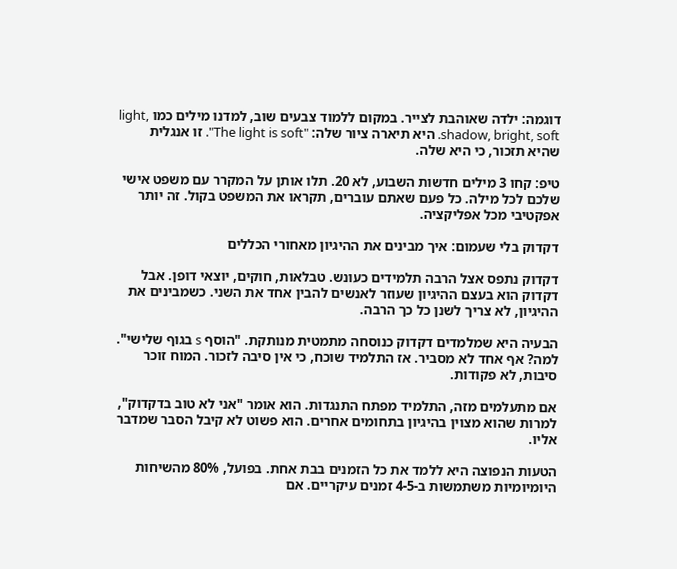דוגמה: ילדה שאוהבת לצייר. במקום ללמוד צבעים שוב, למדנו מילים כמו light, shadow, bright, soft. היא תיארה ציור שלה: "The light is soft". זו אנגלית שהיא תזכור, כי היא שלה.

טיפ: קחו 3 מילים חדשות השבוע, לא 20. תלו אותן על המקרר עם משפט אישי שלכם לכל מילה. כל פעם שאתם עוברים, תקראו את המשפט בקול. זה יותר אפקטיבי מכל אפליקציה.

דקדוק בלי שעמום: איך מבינים את ההיגיון מאחורי הכללים

דקדוק נתפס אצל הרבה תלמידים כעונש. טבלאות, חוקים, יוצאי דופן. אבל דקדוק הוא בעצם ההיגיון שעוזר לאנשים להבין אחד את השני. כשמבינים את ההיגיון, לא צריך לשנן כל כך הרבה.

הבעיה היא שמלמדים דקדוק כנוסחה מתמטית מנותקת. "הוסף s בגוף שלישי". למה? אף אחד לא מסביר. אז התלמיד שוכח, כי אין סיבה לזכור. המוח זוכר סיבות, לא פקודות.

אם מתעלמים מזה, התלמיד מפתח התנגדות. הוא אומר "אני לא טוב בדקדוק", למרות שהוא מצוין בהיגיון בתחומים אחרים. הוא פשוט לא קיבל הסבר שמדבר אליו.

הטעות הנפוצה היא ללמד את כל הזמנים בבת אחת. בפועל, 80% מהשיחות היומיומיות משתמשות ב-4-5 זמנים עיקריים. אם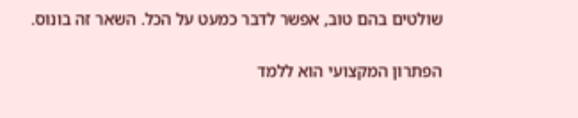שולטים בהם טוב, אפשר לדבר כמעט על הכל. השאר זה בונוס.

הפתרון המקצועי הוא ללמד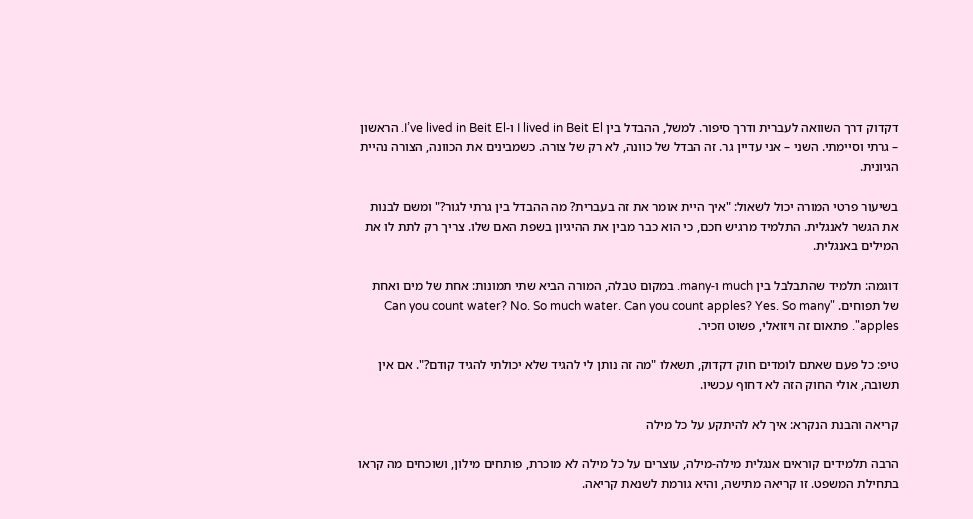דקדוק דרך השוואה לעברית ודרך סיפור. למשל, ההבדל בין I lived in Beit El ו-I’ve lived in Beit El. הראשון – גרתי וסיימתי. השני – אני עדיין גר. זה הבדל של כוונה, לא רק של צורה. כשמבינים את הכוונה, הצורה נהיית הגיונית.

בשיעור פרטי המורה יכול לשאול: "איך היית אומר את זה בעברית? מה ההבדל בין גרתי לגור?" ומשם לבנות את הגשר לאנגלית. התלמיד מרגיש חכם, כי הוא כבר מבין את ההיגיון בשפת האם שלו. צריך רק לתת לו את המילים באנגלית.

דוגמה: תלמיד שהתבלבל בין much ו-many. במקום טבלה, המורה הביא שתי תמונות: אחת של מים ואחת של תפוחים. "Can you count water? No. So much water. Can you count apples? Yes. So many apples". פתאום זה ויזואלי, פשוט וזכיר.

טיפ: כל פעם שאתם לומדים חוק דקדוק, תשאלו "מה זה נותן לי להגיד שלא יכולתי להגיד קודם?". אם אין תשובה, אולי החוק הזה לא דחוף עכשיו.

קריאה והבנת הנקרא: איך לא להיתקע על כל מילה

הרבה תלמידים קוראים אנגלית מילה-מילה, עוצרים על כל מילה לא מוכרת, פותחים מילון, ושוכחים מה קראו בתחילת המשפט. זו קריאה מתישה, והיא גורמת לשנאת קריאה.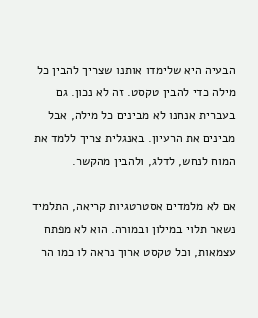הבעיה היא שלימדו אותנו שצריך להבין כל מילה כדי להבין טקסט. זה לא נכון. גם בעברית אנחנו לא מבינים כל מילה, אבל מבינים את הרעיון. באנגלית צריך ללמד את המוח לנחש, לדלג, ולהבין מהקשר.

אם לא מלמדים אסטרטגיות קריאה, התלמיד נשאר תלוי במילון ובמורה. הוא לא מפתח עצמאות, וכל טקסט ארוך נראה לו כמו הר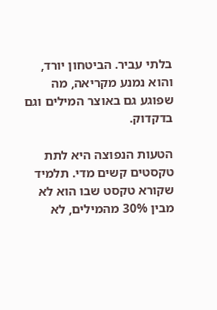בלתי עביר. הביטחון יורד, והוא נמנע מקריאה, מה שפוגע גם באוצר המילים וגם בדקדוק.

הטעות הנפוצה היא לתת טקסטים קשים מדי. תלמיד שקורא טקסט שבו הוא לא מבין 30% מהמילים, לא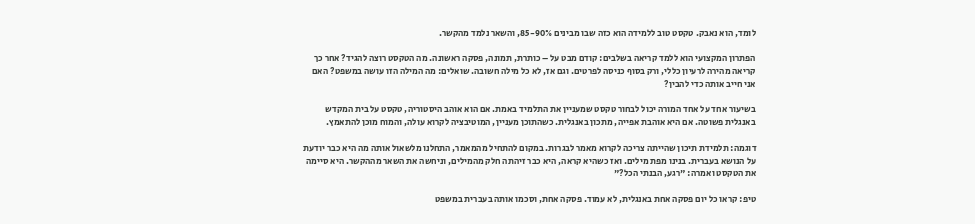לומד, הוא נאבק. טקסט טוב ללמידה הוא כזה שבו מבינים 85-90%, והשאר נלמד מהקשר.

הפתרון המקצועי הוא ללמד קריאה בשלבים: קודם מבט על – כותרת, תמונה, פסקה ראשונה. מה הטקסט רוצה להגיד? אחר כך קריאה מהירה לרעיון כללי, ורק בסוף כניסה לפרטים. וגם אז, לא כל מילה חשובה. שואלים: מה המילה הזו עושה במשפט? האם אני חייב אותה כדי להבין?

בשיעור אחד על אחד המורה יכול לבחור טקסט שמעניין את התלמיד באמת. אם הוא אוהב היסטוריה, טקסט על בית המקדש באנגלית פשוטה. אם היא אוהבת אפייה, מתכון באנגלית. כשהתוכן מעניין, המוטיבציה לקרוא עולה, והמוח מוכן להתאמץ.

דוגמה: תלמידת תיכון שהייתה צריכה לקרוא מאמר לבגרות. במקום להתחיל מהמאמר, התחלנו מלשאול אותה מה היא כבר יודעת על הנושא בעברית. בנינו מפת מילים. ואז כשהיא קראה, היא כבר זיהתה חלק מהמילים, וניחשה את השאר מההקשר. היא סיימה את הטקסט ואמרה: "רגע, הבנתי הכל?"

טיפ: קראו כל יום פסקה אחת באנגלית, לא עמוד. פסקה אחת, וסכמו אותה בעברית במשפט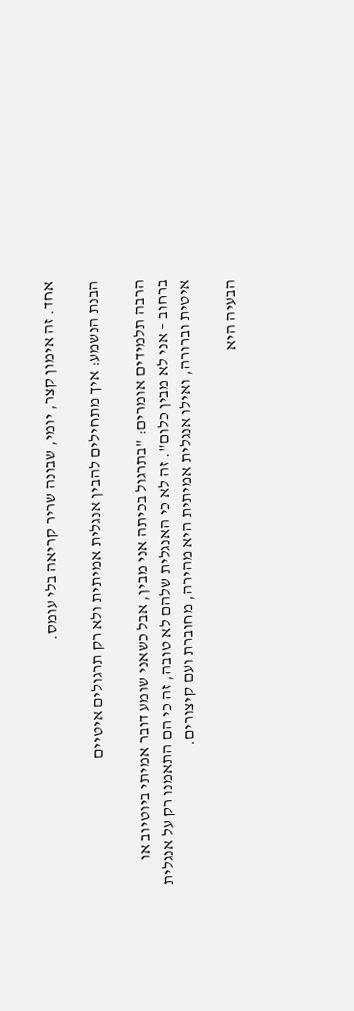אחד. זה אימון קצר, יומי, שבונה שריר קריאה בלי עומס.

הבנת הנשמע: איך מתחילים להבין אנגלית אמיתית ולא רק תרגולים איטיים

הרבה תלמידים אומרים: "בתרגול בכיתה אני מבין, אבל כשאני שומע דובר אמיתי ביוטיוב או ברחוב – אני לא מבין כלום". זה לא כי האנגלית שלהם לא טובה, זה כי הם התאמנו רק על אנגלית איטית וברורה, ואילו אנגלית אמיתית היא מהירה, מחוברת ועם קיצורים.

הבעיה היא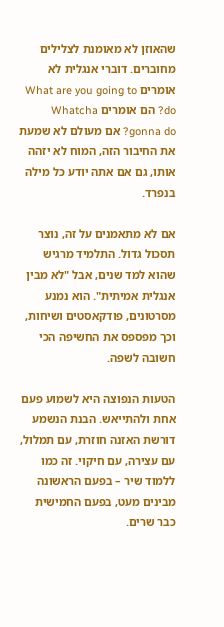שהאוזן לא מאומנת לצלילים מחוברים. דוברי אנגלית לא אומרים What are you going to do? הם אומרים Whatcha gonna do? אם מעולם לא שמעת את החיבור הזה, המוח לא יזהה אותו, גם אם אתה יודע כל מילה בנפרד.

אם לא מתאמנים על זה, נוצר תסכול גדול. התלמיד מרגיש שהוא למד שנים, אבל "לא מבין אנגלית אמיתית". הוא נמנע מסרטונים, פודקאסטים ושיחות, וכך מפספס את החשיפה הכי חשובה לשפה.

הטעות הנפוצה היא לשמוע פעם אחת ולהתייאש. הבנת הנשמע דורשת האזנה חוזרת, עם תמלול, עם עצירה, עם חיקוי. זה כמו ללמוד שיר – בפעם הראשונה מבינים מעט, בפעם החמישית כבר שרים.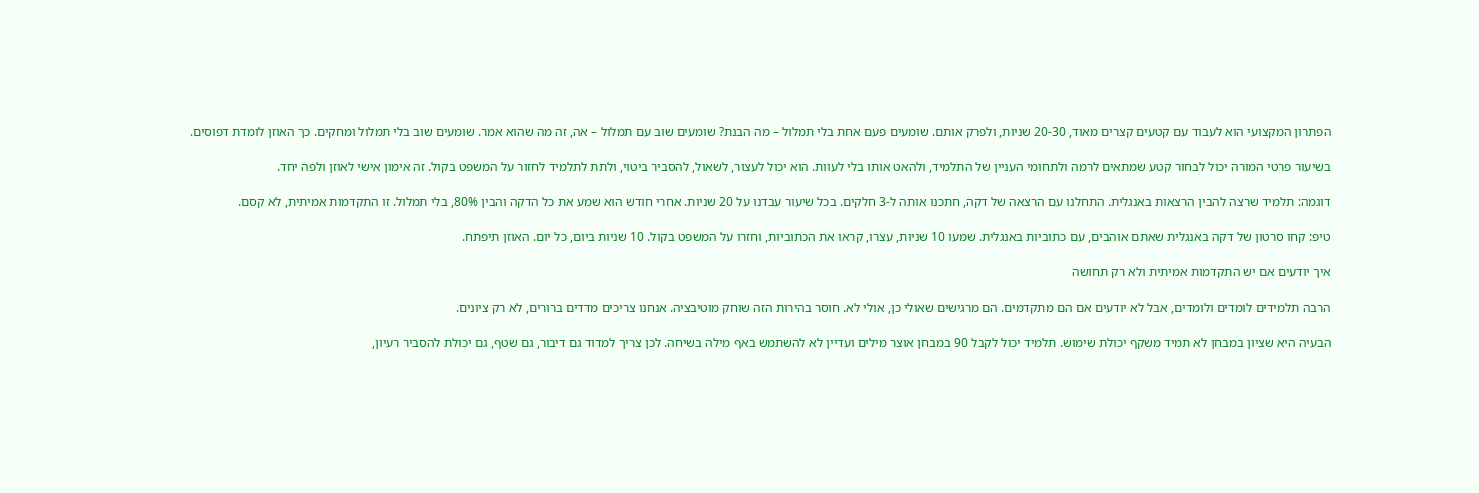הפתרון המקצועי הוא לעבוד עם קטעים קצרים מאוד, 20-30 שניות, ולפרק אותם. שומעים פעם אחת בלי תמלול – מה הבנת? שומעים שוב עם תמלול – אה, זה מה שהוא אמר. שומעים שוב בלי תמלול ומחקים. כך האוזן לומדת דפוסים.

בשיעור פרטי המורה יכול לבחור קטע שמתאים לרמה ולתחומי העניין של התלמיד, ולהאט אותו בלי לעוות. הוא יכול לעצור, לשאול, להסביר ביטוי, ולתת לתלמיד לחזור על המשפט בקול. זה אימון אישי לאוזן ולפה יחד.

דוגמה: תלמיד שרצה להבין הרצאות באנגלית. התחלנו עם הרצאה של דקה, חתכנו אותה ל-3 חלקים. בכל שיעור עבדנו על 20 שניות. אחרי חודש הוא שמע את כל הדקה והבין 80%, בלי תמלול. זו התקדמות אמיתית, לא קסם.

טיפ: קחו סרטון של דקה באנגלית שאתם אוהבים, עם כתוביות באנגלית. שמעו 10 שניות, עצרו, קראו את הכתוביות, וחזרו על המשפט בקול. 10 שניות ביום, כל יום. האוזן תיפתח.

איך יודעים אם יש התקדמות אמיתית ולא רק תחושה

הרבה תלמידים לומדים ולומדים, אבל לא יודעים אם הם מתקדמים. הם מרגישים שאולי כן, אולי לא. חוסר בהירות הזה שוחק מוטיבציה. אנחנו צריכים מדדים ברורים, לא רק ציונים.

הבעיה היא שציון במבחן לא תמיד משקף יכולת שימוש. תלמיד יכול לקבל 90 במבחן אוצר מילים ועדיין לא להשתמש באף מילה בשיחה. לכן צריך למדוד גם דיבור, גם שטף, גם יכולת להסביר רעיון,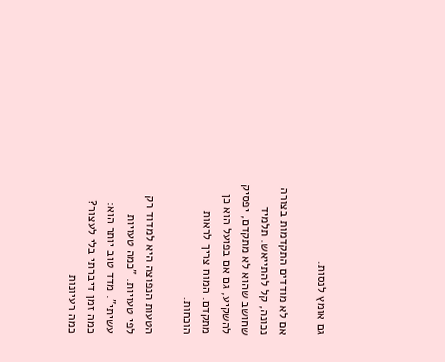גם אומץ לנסות.

אם לא מודדים התקדמות בצורה נכונה, קל להתייאש. תלמיד שחושב שהוא לא מתקדם, יפסיק להשקיע, גם אם בפועל הוא כן מתקדם. המוח צריך לראות הוכחות.

הטעות הנפוצה היא למדוד רק לפי טעויות. "כמה טעויות עשיתי". מדד טוב יותר הוא: כמה זמן דיברתי בלי לעצור? כמה רעיונות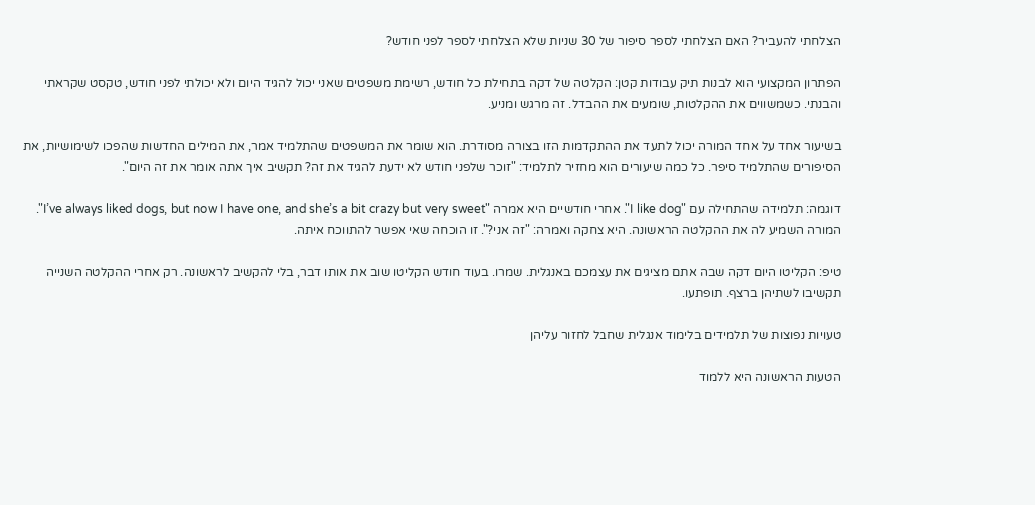הצלחתי להעביר? האם הצלחתי לספר סיפור של 30 שניות שלא הצלחתי לספר לפני חודש?

הפתרון המקצועי הוא לבנות תיק עבודות קטן: הקלטה של דקה בתחילת כל חודש, רשימת משפטים שאני יכול להגיד היום ולא יכולתי לפני חודש, טקסט שקראתי והבנתי. כשמשווים את ההקלטות, שומעים את ההבדל. זה מרגש ומניע.

בשיעור אחד על אחד המורה יכול לתעד את ההתקדמות הזו בצורה מסודרת. הוא שומר את המשפטים שהתלמיד אמר, את המילים החדשות שהפכו לשימושיות, את הסיפורים שהתלמיד סיפר. כל כמה שיעורים הוא מחזיר לתלמיד: "זוכר שלפני חודש לא ידעת להגיד את זה? תקשיב איך אתה אומר את זה היום".

דוגמה: תלמידה שהתחילה עם "I like dog". אחרי חודשיים היא אמרה "I’ve always liked dogs, but now I have one, and she’s a bit crazy but very sweet". המורה השמיע לה את ההקלטה הראשונה. היא צחקה ואמרה: "זה אני?". זו הוכחה שאי אפשר להתווכח איתה.

טיפ: הקליטו היום דקה שבה אתם מציגים את עצמכם באנגלית. שמרו. בעוד חודש הקליטו שוב את אותו דבר, בלי להקשיב לראשונה. רק אחרי ההקלטה השנייה תקשיבו לשתיהן ברצף. תופתעו.

טעויות נפוצות של תלמידים בלימוד אנגלית שחבל לחזור עליהן

הטעות הראשונה היא ללמוד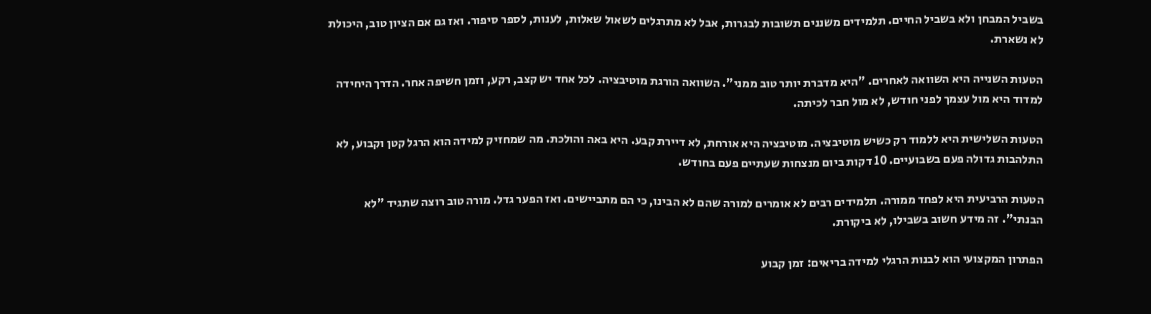בשביל המבחן ולא בשביל החיים. תלמידים משננים תשובות לבגרות, אבל לא מתרגלים לשאול שאלות, לענות, לספר סיפור. ואז גם אם הציון טוב, היכולת לא נשארת.

הטעות השנייה היא השוואה לאחרים. "היא מדברת יותר טוב ממני". השוואה הורגת מוטיבציה. לכל אחד יש קצב, רקע, וזמן חשיפה אחר. הדרך היחידה למדוד היא מול עצמך לפני חודש, לא מול חבר לכיתה.

הטעות השלישית היא ללמוד רק כשיש מוטיבציה. מוטיבציה היא אורחת, לא דיירת קבע. היא באה והולכת. מה שמחזיק למידה הוא הרגל קטן וקבוע, לא התלהבות גדולה פעם בשבועיים. 10 דקות ביום מנצחות שעתיים פעם בחודש.

הטעות הרביעית היא לפחד ממורה. תלמידים רבים לא אומרים למורה שהם לא הבינו, כי הם מתביישים. ואז הפער גדל. מורה טוב רוצה שתגיד "לא הבנתי". זה מידע חשוב בשבילו, לא ביקורת.

הפתרון המקצועי הוא לבנות הרגלי למידה בריאים: זמן קבוע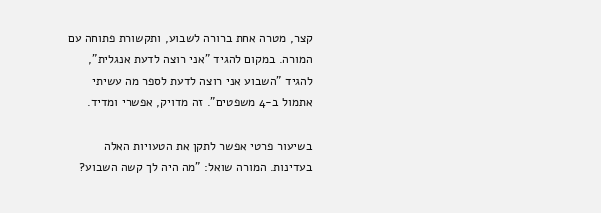קצר, מטרה אחת ברורה לשבוע, ותקשורת פתוחה עם המורה. במקום להגיד "אני רוצה לדעת אנגלית", להגיד "השבוע אני רוצה לדעת לספר מה עשיתי אתמול ב-4 משפטים". זה מדויק, אפשרי ומדיד.

בשיעור פרטי אפשר לתקן את הטעויות האלה בעדינות. המורה שואל: "מה היה לך קשה השבוע?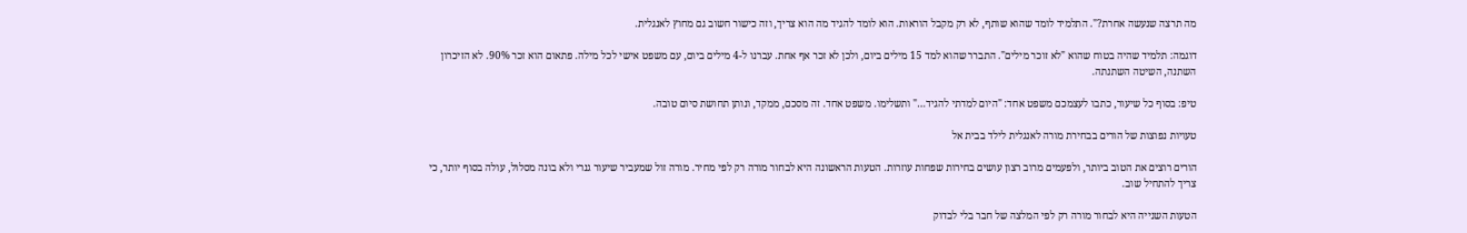מה תרצה שנעשה אחרת?". התלמיד לומד שהוא שותף, לא רק מקבל הוראות. הוא לומד להגיד מה הוא צריך, וזה כישור חשוב גם מחוץ לאנגלית.

דוגמה: תלמיד שהיה בטוח שהוא "לא זוכר מילים". התברר שהוא למד 15 מילים ביום, ולכן לא זכר אף אחת. עברנו ל-4 מילים ביום, עם משפט אישי לכל מילה. פתאום הוא זכר 90%. לא הזיכרון השתנה, השיטה השתנתה.

טיפ: בסוף כל שיעור, כתבו לעצמכם משפט אחד: "היום למדתי להגיד…" ותשלימו. משפט אחד. זה מסכם, ממקד, ונותן תחושת סיום טובה.

טעויות נפוצות של הורים בבחירת מורה לאנגלית לילד בבית אל

הורים רוצים את הטוב ביותר, ולפעמים מרוב רצון עושים בחירות שפחות עוזרות. הטעות הראשונה היא לבחור מורה רק לפי מחיר. מורה זול שמעביר שיעור גנרי ולא בונה מסלול, עולה בסוף יותר, כי צריך להתחיל שוב.

הטעות השנייה היא לבחור מורה רק לפי המלצה של חבר בלי לבדוק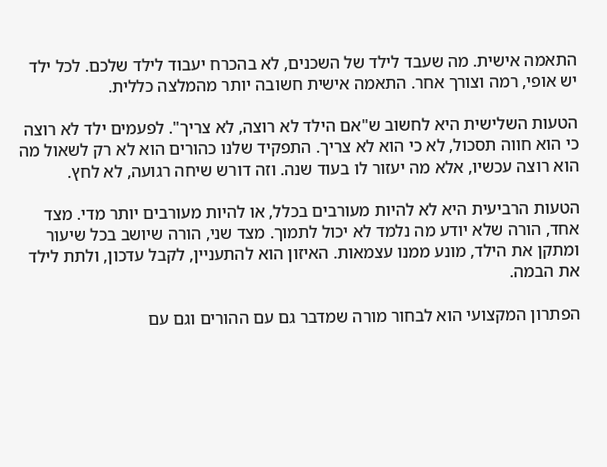התאמה אישית. מה שעבד לילד של השכנים, לא בהכרח יעבוד לילד שלכם. לכל ילד יש אופי, רמה וצורך אחר. התאמה אישית חשובה יותר מהמלצה כללית.

הטעות השלישית היא לחשוב ש"אם הילד לא רוצה, לא צריך". לפעמים ילד לא רוצה כי הוא חווה תסכול, לא כי הוא לא צריך. התפקיד שלנו כהורים הוא לא רק לשאול מה הוא רוצה עכשיו, אלא מה יעזור לו בעוד שנה. וזה דורש שיחה רגועה, לא לחץ.

הטעות הרביעית היא לא להיות מעורבים בכלל, או להיות מעורבים יותר מדי. מצד אחד, הורה שלא יודע מה נלמד לא יכול לתמוך. מצד שני, הורה שיושב בכל שיעור ומתקן את הילד, מונע ממנו עצמאות. האיזון הוא להתעניין, לקבל עדכון, ולתת לילד את הבמה.

הפתרון המקצועי הוא לבחור מורה שמדבר גם עם ההורים וגם עם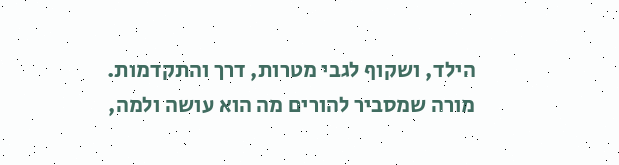הילד, ושקוף לגבי מטרות, דרך והתקדמות. מורה שמסביר להורים מה הוא עושה ולמה,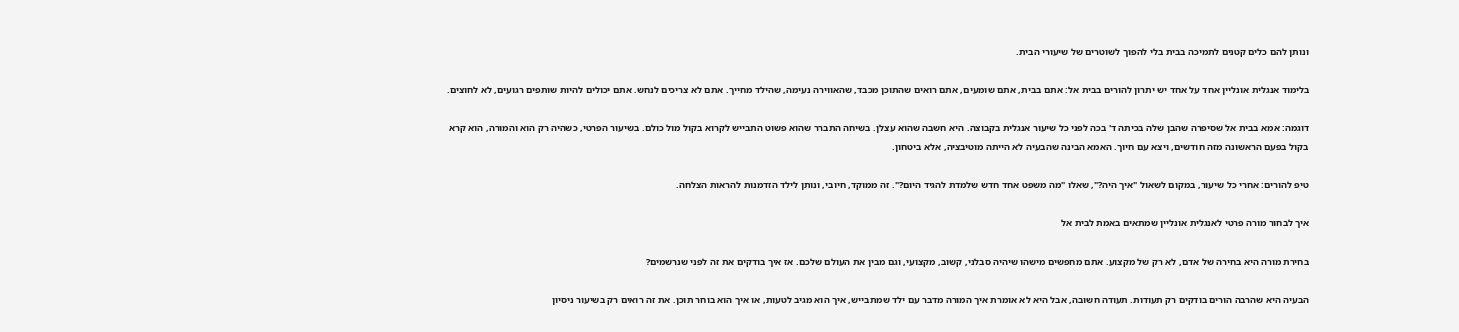ונותן להם כלים קטנים לתמיכה בבית בלי להפוך לשוטרים של שיעורי הבית.

בלימוד אנגלית אונליין אחד על אחד יש יתרון להורים בבית אל: אתם בבית, אתם שומעים, אתם רואים שהתוכן מכבד, שהאווירה נעימה, שהילד מחייך. אתם לא צריכים לנחש. אתם יכולים להיות שותפים רגועים, לא לחוצים.

דוגמה: אמא בבית אל שסיפרה שהבן שלה בכיתה ד' בכה לפני כל שיעור אנגלית בקבוצה. היא חשבה שהוא עצלן. בשיחה התברר שהוא פשוט התבייש לקרוא בקול מול כולם. בשיעור הפרטי, כשהיה רק הוא והמורה, הוא קרא בקול בפעם הראשונה מזה חודשים, ויצא עם חיוך. האמא הבינה שהבעיה לא הייתה מוטיבציה, אלא ביטחון.

טיפ להורים: אחרי כל שיעור, במקום לשאול "איך היה?", שאלו "מה משפט אחד חדש שלמדת להגיד היום?". זה ממוקד, חיובי, ונותן לילד הזדמנות להראות הצלחה.

איך לבחור מורה פרטי לאנגלית אונליין שמתאים באמת לבית אל

בחירת מורה היא בחירה של אדם, לא רק של מקצוע. אתם מחפשים מישהו שיהיה סבלני, קשוב, מקצועי, וגם מבין את העולם שלכם. אז איך בודקים את זה לפני שנרשמים?

הבעיה היא שהרבה הורים בודקים רק תעודות. תעודה חשובה, אבל היא לא אומרת איך המורה מדבר עם ילד שמתבייש, איך הוא מגיב לטעות, או איך הוא בוחר תוכן. את זה רואים רק בשיעור ניסיון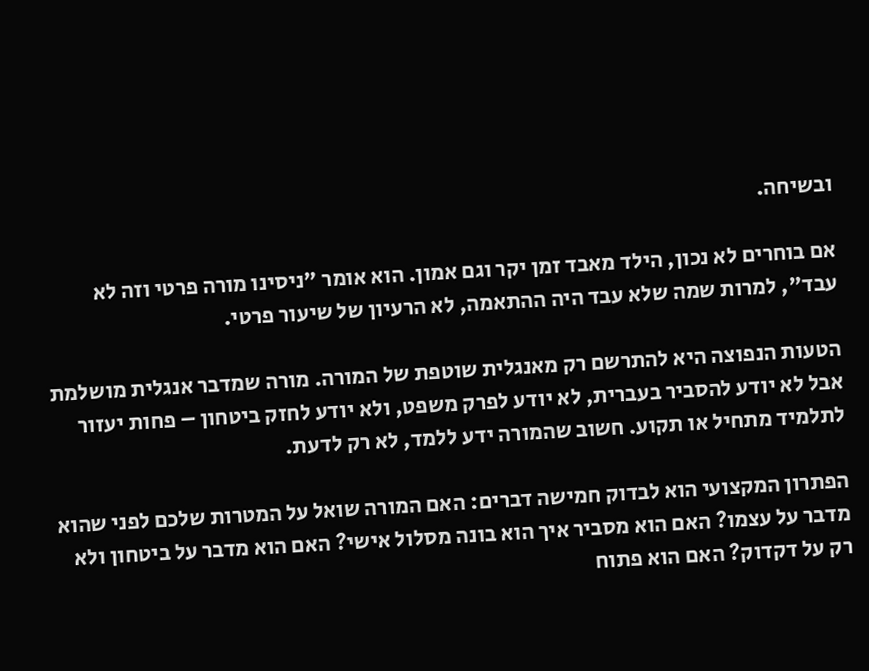ובשיחה.

אם בוחרים לא נכון, הילד מאבד זמן יקר וגם אמון. הוא אומר "ניסינו מורה פרטי וזה לא עבד", למרות שמה שלא עבד היה ההתאמה, לא הרעיון של שיעור פרטי.

הטעות הנפוצה היא להתרשם רק מאנגלית שוטפת של המורה. מורה שמדבר אנגלית מושלמת אבל לא יודע להסביר בעברית, לא יודע לפרק משפט, ולא יודע לחזק ביטחון – פחות יעזור לתלמיד מתחיל או תקוע. חשוב שהמורה ידע ללמד, לא רק לדעת.

הפתרון המקצועי הוא לבדוק חמישה דברים: האם המורה שואל על המטרות שלכם לפני שהוא מדבר על עצמו? האם הוא מסביר איך הוא בונה מסלול אישי? האם הוא מדבר על ביטחון ולא רק על דקדוק? האם הוא פתוח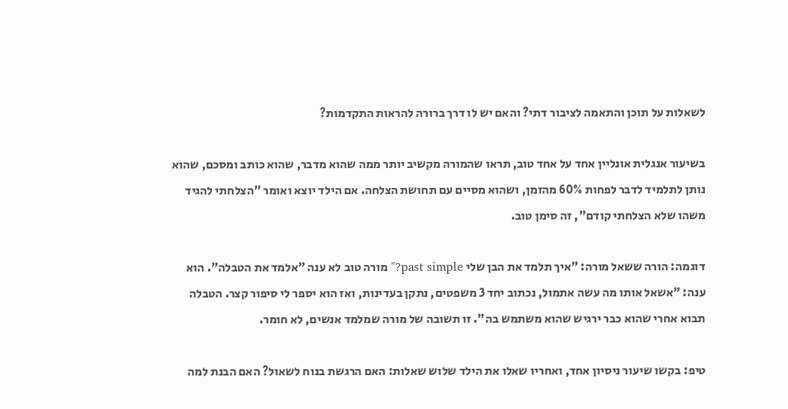לשאלות על תוכן והתאמה לציבור דתי? והאם יש לו דרך ברורה להראות התקדמות?

בשיעור אנגלית אונליין אחד על אחד טוב, תראו שהמורה מקשיב יותר ממה שהוא מדבר, שהוא כותב ומסכם, שהוא נותן לתלמיד לדבר לפחות 60% מהזמן, ושהוא מסיים עם תחושת הצלחה. אם הילד יוצא ואומר "הצלחתי להגיד משהו שלא הצלחתי קודם", זה סימן טוב.

דוגמה: הורה ששאל מורה: "איך תלמד את הבן שלי past simple?" מורה טוב לא ענה "אלמד את הטבלה". הוא ענה: "אשאל אותו מה עשה אתמול, נכתוב יחד 3 משפטים, נתקן בעדינות, ואז הוא יספר לי סיפור קצר. הטבלה תבוא אחרי שהוא כבר ירגיש שהוא משתמש בה". זו תשובה של מורה שמלמד אנשים, לא חומר.

טיפ: בקשו שיעור ניסיון אחד, ואחריו שאלו את הילד שלוש שאלות: האם הרגשת בנוח לשאול? האם הבנת למה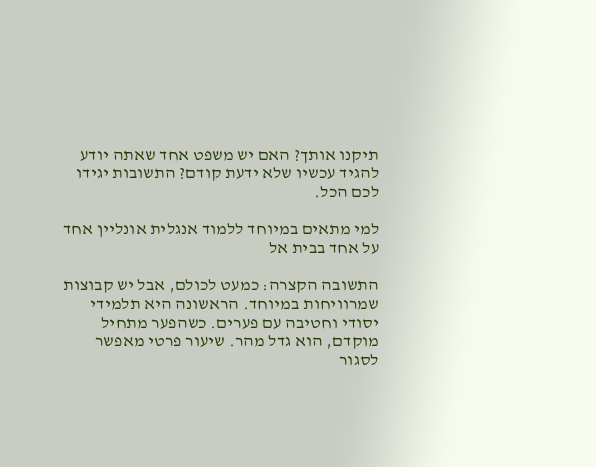תיקנו אותך? האם יש משפט אחד שאתה יודע להגיד עכשיו שלא ידעת קודם? התשובות יגידו לכם הכל.

למי מתאים במיוחד ללמוד אנגלית אונליין אחד על אחד בבית אל

התשובה הקצרה: כמעט לכולם, אבל יש קבוצות שמרוויחות במיוחד. הראשונה היא תלמידי יסודי וחטיבה עם פערים. כשהפער מתחיל מוקדם, הוא גדל מהר. שיעור פרטי מאפשר לסגור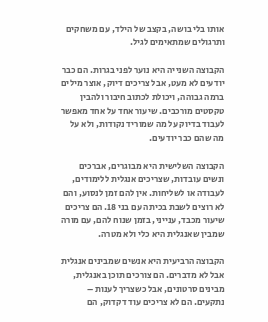אותו בלי בושה, בקצב של הילד, עם משחקים ותרגולים שמתאימים לגיל.

הקבוצה השנייה היא נוער לפני בגרות. הם כבר יודעים לא מעט, אבל צריכים דיוק, אוצר מילים ברמה גבוהה, ויכולת לכתוב חיבור ולהבין טקסטים מורכבים. שיעור אחד על אחד מאפשר לעבוד בדיוק על מה שמוריד נקודות, ולא על מה שהם כבר יודעים.

הקבוצה השלישית היא מבוגרים, אברכים ונשים עובדות, שצריכים אנגלית ללימודים, לעבודה או לשליחות. אין להם זמן לנסוע, והם לא רוצים לשבת בכיתה עם בני 18. הם צריכים שיעור מכבד, ענייני, בזמן שנוח להם, עם מורה שמבין שאנגלית היא כלי ולא מטרה.

הקבוצה הרביעית היא אנשים שמבינים אנגלית אבל לא מדברים. הם צורכים תוכן באנגלית, מבינים סרטונים, אבל כשצריך לענות – נתקעים. הם לא צריכים עוד דקדוק, הם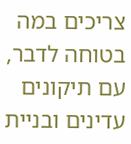צריכים במה בטוחה לדבר, עם תיקונים עדינים ובניית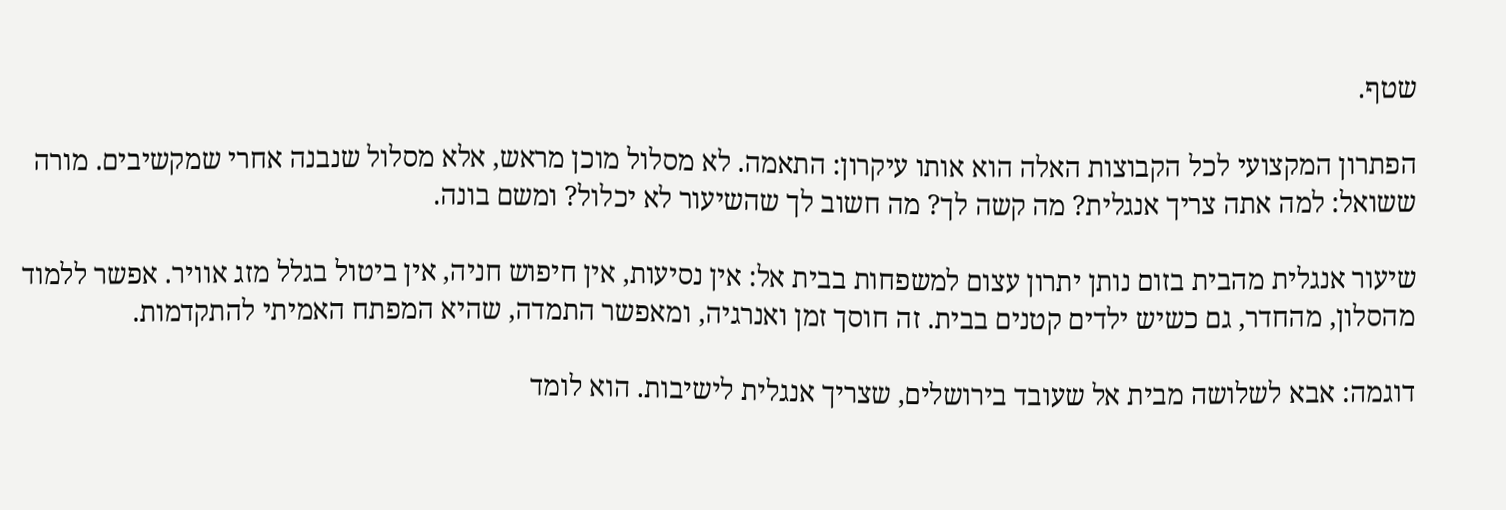שטף.

הפתרון המקצועי לכל הקבוצות האלה הוא אותו עיקרון: התאמה. לא מסלול מוכן מראש, אלא מסלול שנבנה אחרי שמקשיבים. מורה ששואל: למה אתה צריך אנגלית? מה קשה לך? מה חשוב לך שהשיעור לא יכלול? ומשם בונה.

שיעור אנגלית מהבית בזום נותן יתרון עצום למשפחות בבית אל: אין נסיעות, אין חיפוש חניה, אין ביטול בגלל מזג אוויר. אפשר ללמוד מהסלון, מהחדר, גם כשיש ילדים קטנים בבית. זה חוסך זמן ואנרגיה, ומאפשר התמדה, שהיא המפתח האמיתי להתקדמות.

דוגמה: אבא לשלושה מבית אל שעובד בירושלים, שצריך אנגלית לישיבות. הוא לומד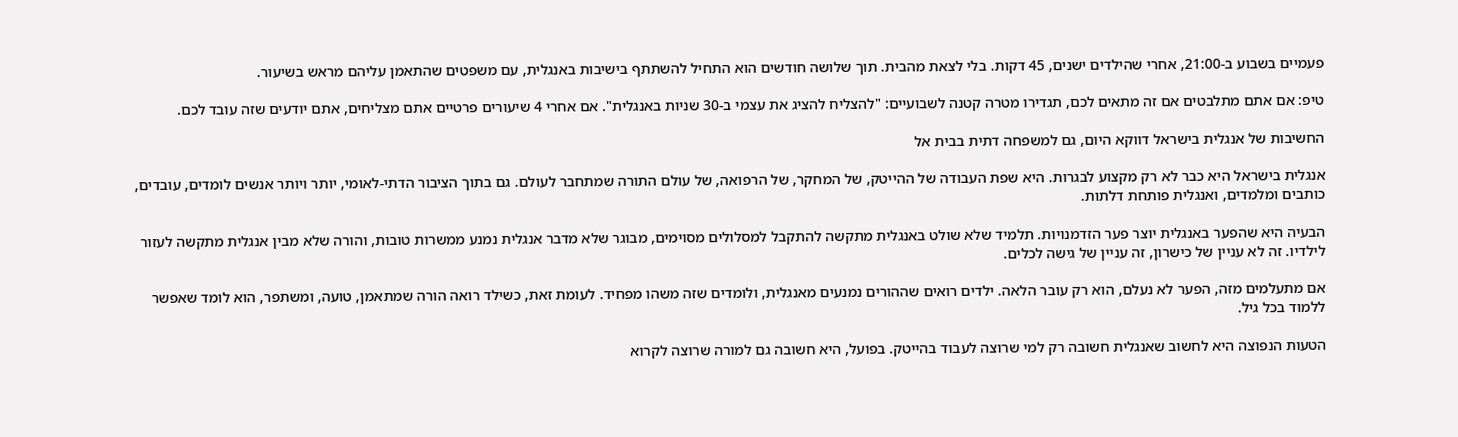פעמיים בשבוע ב-21:00, אחרי שהילדים ישנים, 45 דקות. בלי לצאת מהבית. תוך שלושה חודשים הוא התחיל להשתתף בישיבות באנגלית, עם משפטים שהתאמן עליהם מראש בשיעור.

טיפ: אם אתם מתלבטים אם זה מתאים לכם, תגדירו מטרה קטנה לשבועיים: "להצליח להציג את עצמי ב-30 שניות באנגלית". אם אחרי 4 שיעורים פרטיים אתם מצליחים, אתם יודעים שזה עובד לכם.

החשיבות של אנגלית בישראל דווקא היום, גם למשפחה דתית בבית אל

אנגלית בישראל היא כבר לא רק מקצוע לבגרות. היא שפת העבודה של ההייטק, של המחקר, של הרפואה, של עולם התורה שמתחבר לעולם. גם בתוך הציבור הדתי-לאומי, יותר ויותר אנשים לומדים, עובדים, כותבים ומלמדים, ואנגלית פותחת דלתות.

הבעיה היא שהפער באנגלית יוצר פער הזדמנויות. תלמיד שלא שולט באנגלית מתקשה להתקבל למסלולים מסוימים, מבוגר שלא מדבר אנגלית נמנע ממשרות טובות, והורה שלא מבין אנגלית מתקשה לעזור לילדיו. זה לא עניין של כישרון, זה עניין של גישה לכלים.

אם מתעלמים מזה, הפער לא נעלם, הוא רק עובר הלאה. ילדים רואים שההורים נמנעים מאנגלית, ולומדים שזה משהו מפחיד. לעומת זאת, כשילד רואה הורה שמתאמן, טועה, ומשתפר, הוא לומד שאפשר ללמוד בכל גיל.

הטעות הנפוצה היא לחשוב שאנגלית חשובה רק למי שרוצה לעבוד בהייטק. בפועל, היא חשובה גם למורה שרוצה לקרוא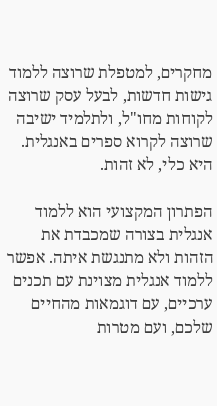מחקרים, למטפלת שרוצה ללמוד גישות חדשות, לבעל עסק שרוצה לקוחות מחו"ל, ולתלמיד ישיבה שרוצה לקרוא ספרים באנגלית. היא כלי, לא זהות.

הפתרון המקצועי הוא ללמוד אנגלית בצורה שמכבדת את הזהות ולא מתנגשת איתה. אפשר ללמוד אנגלית מצוינת עם תכנים ערכיים, עם דוגמאות מהחיים שלכם, ועם מטרות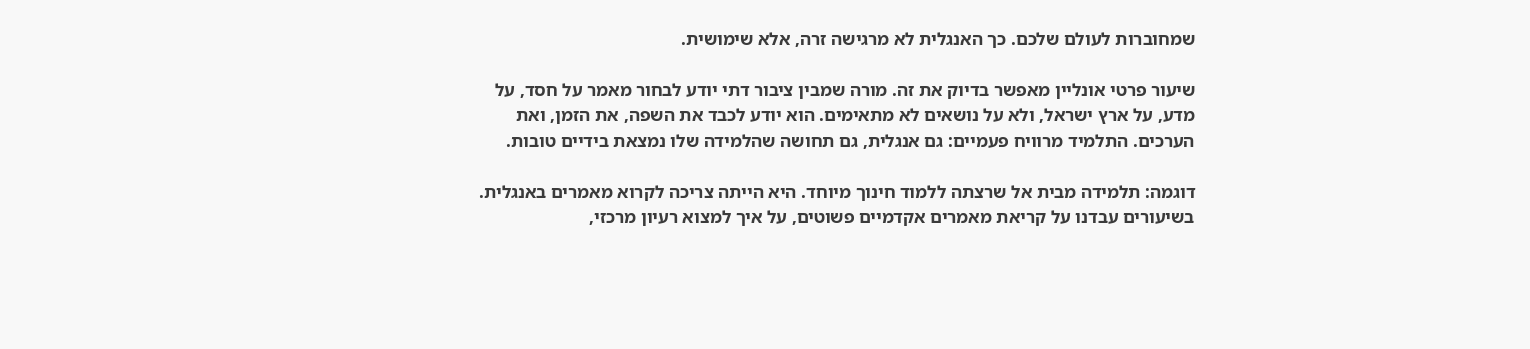שמחוברות לעולם שלכם. כך האנגלית לא מרגישה זרה, אלא שימושית.

שיעור פרטי אונליין מאפשר בדיוק את זה. מורה שמבין ציבור דתי יודע לבחור מאמר על חסד, על מדע, על ארץ ישראל, ולא על נושאים לא מתאימים. הוא יודע לכבד את השפה, את הזמן, ואת הערכים. התלמיד מרוויח פעמיים: גם אנגלית, גם תחושה שהלמידה שלו נמצאת בידיים טובות.

דוגמה: תלמידה מבית אל שרצתה ללמוד חינוך מיוחד. היא הייתה צריכה לקרוא מאמרים באנגלית. בשיעורים עבדנו על קריאת מאמרים אקדמיים פשוטים, על איך למצוא רעיון מרכזי,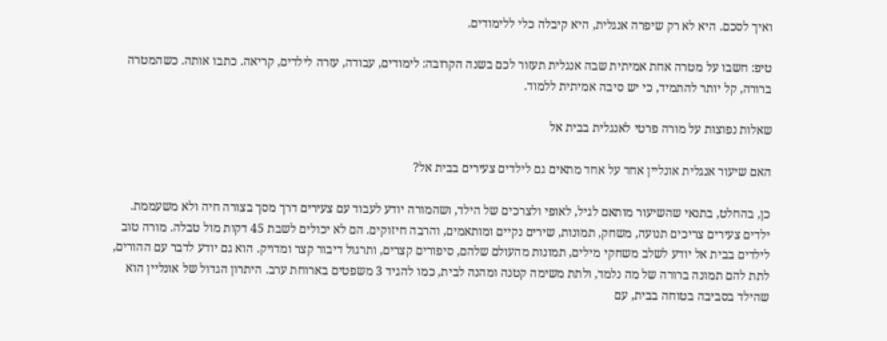ואיך לסכם. היא לא רק שיפרה אנגלית, היא קיבלה כלי ללימודים.

טיפ: חשבו על מטרה אחת אמיתית שבה אנגלית תעזור לכם בשנה הקרובה: לימודים, עבודה, עזרה לילדים, קריאה. כתבו אותה. כשהמטרה ברורה, קל יותר להתמיד, כי יש סיבה אמיתית ללמוד.

שאלות נפוצות על מורה פרטי לאנגלית בבית אל

האם שיעור אנגלית אונליין אחד על אחד מתאים גם לילדים צעירים בבית אל?

כן, בהחלט, בתנאי שהשיעור מותאם לגיל, לאופי ולצרכים של הילד, ושהמורה יודע לעבוד עם צעירים דרך מסך בצורה חיה ולא משעממת. ילדים צעירים צריכים תנועה, משחק, תמונות, שירים נקיים ומותאמים, והרבה חיזוקים. הם לא יכולים לשבת 45 דקות מול טבלה. מורה טוב לילדים בבית אל יודע לשלב משחקי מילים, תמונות מהעולם שלהם, סיפורים קצרים, ותרגול דיבור קצר ומדויק. הוא גם יודע לדבר עם ההורים, לתת להם תמונה ברורה של מה נלמד, ולתת משימה קטנה ומהנה לבית, כמו להגיד 3 משפטים בארוחת ערב. היתרון הגדול של אונליין הוא שהילד בסביבה בטוחה בבית, עם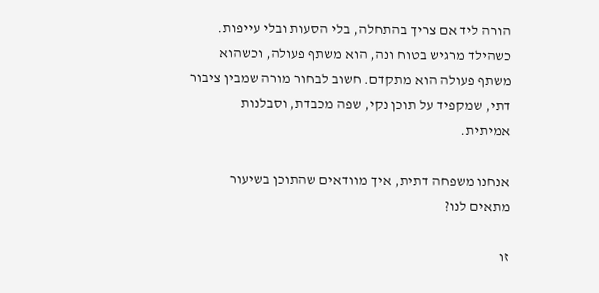הורה ליד אם צריך בהתחלה, בלי הסעות ובלי עייפות. כשהילד מרגיש בטוח ונה, הוא משתף פעולה, וכשהוא משתף פעולה הוא מתקדם. חשוב לבחור מורה שמבין ציבור דתי, שמקפיד על תוכן נקי, שפה מכבדת, וסבלנות אמיתית.

אנחנו משפחה דתית, איך מוודאים שהתוכן בשיעור מתאים לנו?

זו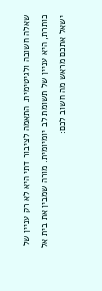שאלה חשובה ולגיטימית. התאמה לציבור דתי היא לא רק עניין של כותרת, היא עניין של תשומת לב יומיומית. מורה שמבין את בית אל ישאל אתכם מראש מה חשוב לכם: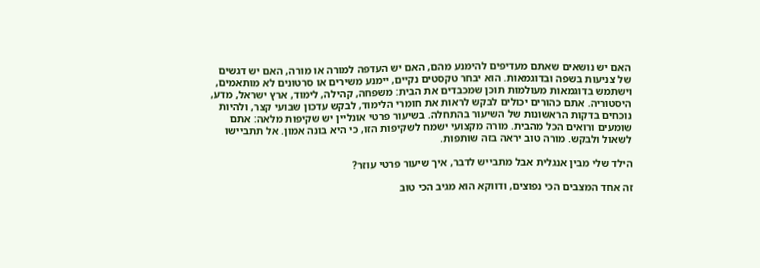האם יש נושאים שאתם מעדיפים להימנע מהם, האם יש העדפה למורה או מורה, האם יש דגשים של צניעות בשפה ובדוגמאות. הוא יבחר טקסטים נקיים, יימנע משירים או סרטונים לא מותאמים, וישתמש בדוגמאות מעולמות תוכן שמכבדים את הבית: משפחה, קהילה, לימוד, ארץ ישראל, מדע, היסטוריה. אתם כהורים יכולים לבקש לראות את חומרי הלימוד, לבקש עדכון שבועי קצר, ולהיות נוכחים בדקות הראשונות של השיעור בהתחלה. בשיעור פרטי אונליין יש שקיפות מלאה: אתם שומעים ורואים הכל מהבית. מורה מקצועי ישמח לשקיפות הזו, כי היא בונה אמון. אל תתביישו לשאול ולבקש. מורה טוב יראה בזה שותפות.

הילד שלי מבין אנגלית אבל מתבייש לדבר, איך שיעור פרטי עוזר?

זה אחד המצבים הכי נפוצים, ודווקא הוא מגיב הכי טוב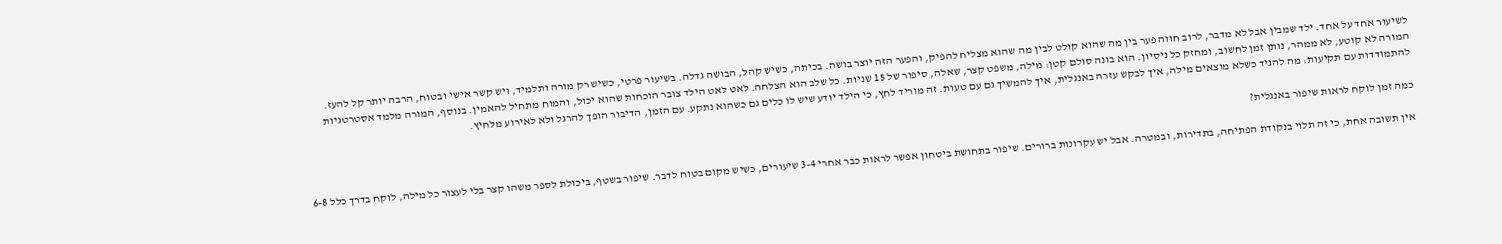לשיעור אחד על אחד. ילד שמבין אבל לא מדבר, לרוב חווה פער בין מה שהוא קולט לבין מה שהוא מצליח להפיק, והפער הזה יוצר בושה. בכיתה, כשיש קהל, הבושה גדלה. בשיעור פרטי, כשיש רק מורה ותלמיד, ויש קשר אישי ובטוח, הרבה יותר קל להעז. המורה לא קוטע, לא ממהר, נותן זמן לחשוב, ומחזק כל ניסיון. הוא בונה סולם קטן: מילה, משפט קצר, שאלה, סיפור של 15 שניות. כל שלב הוא הצלחה. לאט לאט הילד צובר הוכחות שהוא יכול, והמוח מתחיל להאמין. בנוסף, המורה מלמד אסטרטגיות להתמודדות עם תקיעות: מה להגיד כשלא מוצאים מילה, איך לבקש עזרה באנגלית, איך להמשיך גם עם טעות. זה מוריד לחץ, כי הילד יודע שיש לו כלים גם כשהוא נתקע. עם הזמן, הדיבור הופך להרגל ולא לאירוע מלחיץ.

כמה זמן לוקח לראות שיפור באנגלית?

אין תשובה אחת, כי זה תלוי בנקודת הפתיחה, בתדירות, ובמטרה. אבל יש עקרונות ברורים. שיפור בתחושת ביטחון אפשר לראות כבר אחרי 3-4 שיעורים, כשיש מקום בטוח לדבר. שיפור בשטף, ביכולת לספר משהו קצר בלי לעצור כל מילה, לוקח בדרך כלל 6-8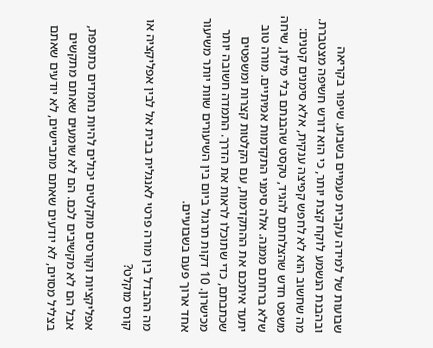שבועות של למידה עקבית פעמיים בשבוע. שיפור בקריאה ובהבנת הנשמע לוקח קצת יותר, כי הוא דורש חשיפה מצטברת. מה שחשוב הוא לא לחפש קפיצה ענקית, אלא סימנים קטנים: משפט חדש שהצלחתם להגיד, טקסט שהבנתם בלי מילון, שיחה שלא ברחתם ממנה. אלה סימני התקדמות אמיתיים. מורה טוב יתעד איתכם את ההתקדמות, עם הקלטות קצרות ומשפטים שכתבתם, כדי שתוכלו לראות את הדרך. התמדה חשובה יותר מכישרון. 10 דקות תרגול ביום בין השיעורים שוות יותר משיעור אחד ארוך פעם בשבועיים.

מה ההבדל בין מורה פרטי לאנגלית בבית אל לבין אפליקציה או קורס מוקלט?

אפליקציות וקורסים מוקלטים יכולים להיות נחמדים כתוספת, אבל הם לא מקשיבים לכם. הם לא שומעים שאתם מתקשים בצליל מסוים, לא יודעים שאתם מתביישים, לא יודעים שאתם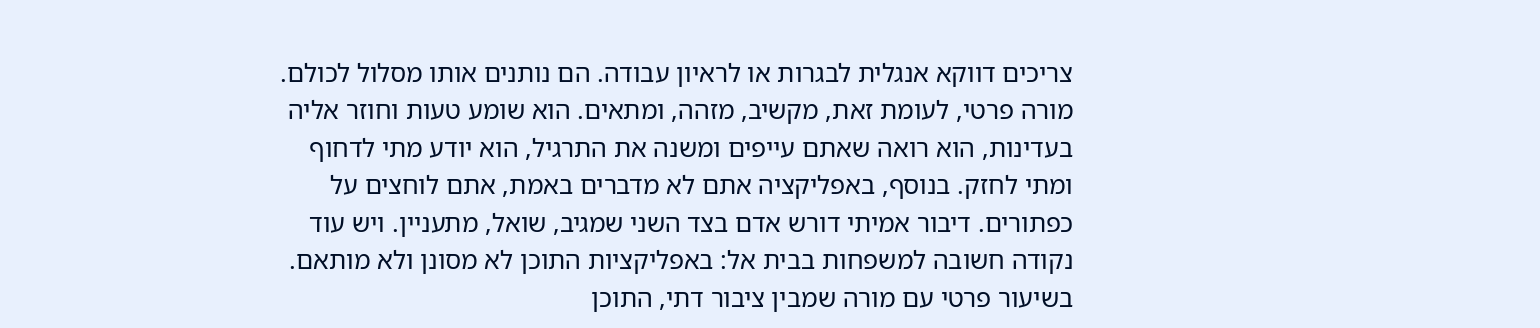צריכים דווקא אנגלית לבגרות או לראיון עבודה. הם נותנים אותו מסלול לכולם. מורה פרטי, לעומת זאת, מקשיב, מזהה, ומתאים. הוא שומע טעות וחוזר אליה בעדינות, הוא רואה שאתם עייפים ומשנה את התרגיל, הוא יודע מתי לדחוף ומתי לחזק. בנוסף, באפליקציה אתם לא מדברים באמת, אתם לוחצים על כפתורים. דיבור אמיתי דורש אדם בצד השני שמגיב, שואל, מתעניין. ויש עוד נקודה חשובה למשפחות בבית אל: באפליקציות התוכן לא מסונן ולא מותאם. בשיעור פרטי עם מורה שמבין ציבור דתי, התוכן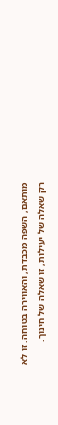מותאם, השפה מכבדת, והאווירה בטוחה. זו לא רק שאלה של יעילות, זו שאלה של חינוך.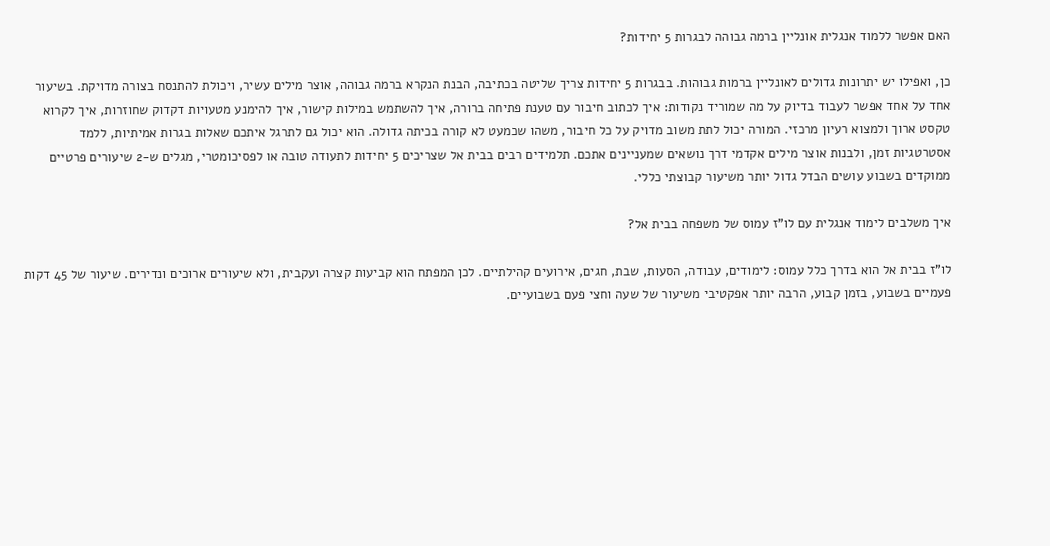האם אפשר ללמוד אנגלית אונליין ברמה גבוהה לבגרות 5 יחידות?

כן, ואפילו יש יתרונות גדולים לאונליין ברמות גבוהות. בבגרות 5 יחידות צריך שליטה בכתיבה, הבנת הנקרא ברמה גבוהה, אוצר מילים עשיר, ויכולת להתנסח בצורה מדויקת. בשיעור אחד על אחד אפשר לעבוד בדיוק על מה שמוריד נקודות: איך לכתוב חיבור עם טענת פתיחה ברורה, איך להשתמש במילות קישור, איך להימנע מטעויות דקדוק שחוזרות, איך לקרוא טקסט ארוך ולמצוא רעיון מרכזי. המורה יכול לתת משוב מדויק על כל חיבור, משהו שכמעט לא קורה בכיתה גדולה. הוא יכול גם לתרגל איתכם שאלות בגרות אמיתיות, ללמד אסטרטגיות זמן, ולבנות אוצר מילים אקדמי דרך נושאים שמעניינים אתכם. תלמידים רבים בבית אל שצריכים 5 יחידות לתעודה טובה או לפסיכומטרי, מגלים ש-2 שיעורים פרטיים ממוקדים בשבוע עושים הבדל גדול יותר משיעור קבוצתי כללי.

איך משלבים לימוד אנגלית עם לו"ז עמוס של משפחה בבית אל?

לו"ז בבית אל הוא בדרך כלל עמוס: לימודים, עבודה, הסעות, שבת, חגים, אירועים קהילתיים. לכן המפתח הוא קביעות קצרה ועקבית, ולא שיעורים ארוכים ונדירים. שיעור של 45 דקות פעמיים בשבוע, בזמן קבוע, הרבה יותר אפקטיבי משיעור של שעה וחצי פעם בשבועיים.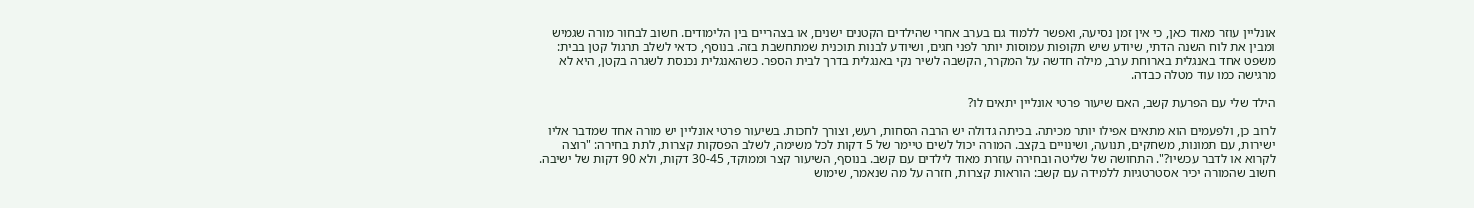אונליין עוזר מאוד כאן, כי אין זמן נסיעה, ואפשר ללמוד גם בערב אחרי שהילדים הקטנים ישנים, או בצהריים בין הלימודים. חשוב לבחור מורה שגמיש ומבין את לוח השנה הדתי, שיודע שיש תקופות עמוסות יותר לפני חגים, ושיודע לבנות תוכנית שמתחשבת בזה. בנוסף, כדאי לשלב תרגול קטן בבית: משפט אחד באנגלית בארוחת ערב, מילה חדשה על המקרר, הקשבה לשיר נקי באנגלית בדרך לבית הספר. כשהאנגלית נכנסת לשגרה בקטן, היא לא מרגישה כמו עוד מטלה כבדה.

הילד שלי עם הפרעת קשב, האם שיעור פרטי אונליין יתאים לו?

לרוב כן, ולפעמים הוא מתאים אפילו יותר מכיתה. בכיתה גדולה יש הרבה הסחות, רעש, וצורך לחכות. בשיעור פרטי אונליין יש מורה אחד שמדבר אליו ישירות, עם תמונות, משחקים, תנועה, ושינויים בקצב. המורה יכול לשים טיימר של 5 דקות לכל משימה, לשלב הפסקות קצרות, לתת בחירה: "רוצה לקרוא או לדבר עכשיו?". התחושה של שליטה ובחירה עוזרת מאוד לילדים עם קשב. בנוסף, השיעור קצר וממוקד, 30-45 דקות, ולא 90 דקות של ישיבה. חשוב שהמורה יכיר אסטרטגיות ללמידה עם קשב: הוראות קצרות, חזרה על מה שנאמר, שימוש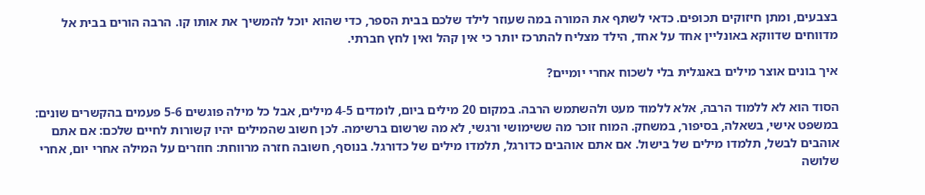בצבעים, ומתן חיזוקים תכופים. כדאי לשתף את המורה במה שעוזר לילד שלכם בבית הספר, כדי שהוא יוכל להמשיך את אותו קו. הרבה הורים בבית אל מדווחים שדווקא באונליין אחד על אחד, הילד מצליח להתרכז יותר כי אין קהל ואין לחץ חברתי.

איך בונים אוצר מילים באנגלית בלי לשכוח אחרי יומיים?

הסוד הוא לא ללמוד הרבה, אלא ללמוד מעט ולהשתמש הרבה. במקום 20 מילים ביום, לומדים 4-5 מילים, אבל כל מילה פוגשים 5-6 פעמים בהקשרים שונים: במשפט אישי, בשאלה, בסיפור, במשחק. המוח זוכר מה ששימושי ורגשי, לא מה שרשום ברשימה. לכן חשוב שהמילים יהיו קשורות לחיים שלכם: אם אתם אוהבים לבשל, תלמדו מילים של בישול. אם אתם אוהבים כדורגל, תלמדו מילים של כדורגל. בנוסף, חשובה חזרה מרווחת: חוזרים על המילה אחרי יום, אחרי שלושה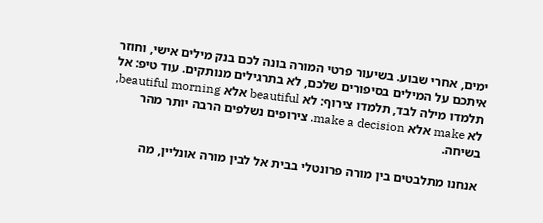ימים, אחרי שבוע. בשיעור פרטי המורה בונה לכם בנק מילים אישי, וחוזר איתכם על המילים בסיפורים שלכם, לא בתרגילים מנותקים. עוד טיפ: אל תלמדו מילה לבד, תלמדו צירוף: לא beautiful אלא beautiful morning, לא make אלא make a decision. צירופים נשלפים הרבה יותר מהר בשיחה.

אנחנו מתלבטים בין מורה פרונטלי בבית אל לבין מורה אונליין, מה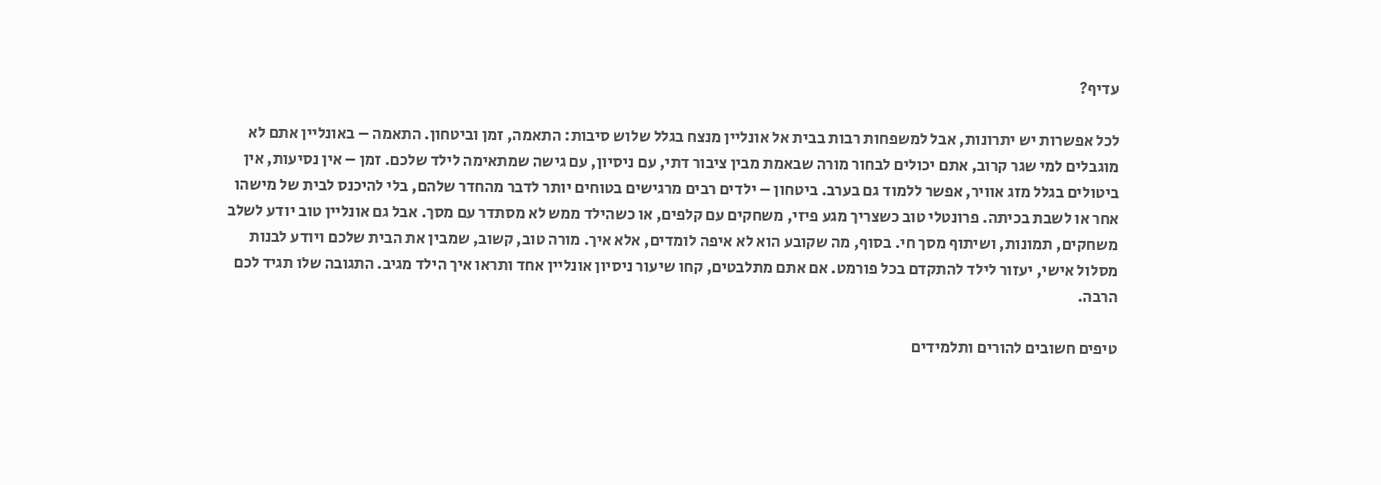עדיף?

לכל אפשרות יש יתרונות, אבל למשפחות רבות בבית אל אונליין מנצח בגלל שלוש סיבות: התאמה, זמן וביטחון. התאמה – באונליין אתם לא מוגבלים למי שגר קרוב, אתם יכולים לבחור מורה שבאמת מבין ציבור דתי, עם ניסיון, עם גישה שמתאימה לילד שלכם. זמן – אין נסיעות, אין ביטולים בגלל מזג אוויר, אפשר ללמוד גם בערב. ביטחון – ילדים רבים מרגישים בטוחים יותר לדבר מהחדר שלהם, בלי להיכנס לבית של מישהו אחר או לשבת בכיתה. פרונטלי טוב כשצריך מגע פיזי, משחקים עם קלפים, או כשהילד ממש לא מסתדר עם מסך. אבל גם אונליין טוב יודע לשלב משחקים, תמונות, ושיתוף מסך חי. בסוף, מה שקובע הוא לא איפה לומדים, אלא איך. מורה טוב, קשוב, שמבין את הבית שלכם ויודע לבנות מסלול אישי, יעזור לילד להתקדם בכל פורמט. אם אתם מתלבטים, קחו שיעור ניסיון אונליין אחד ותראו איך הילד מגיב. התגובה שלו תגיד לכם הרבה.

טיפים חשובים להורים ותלמידים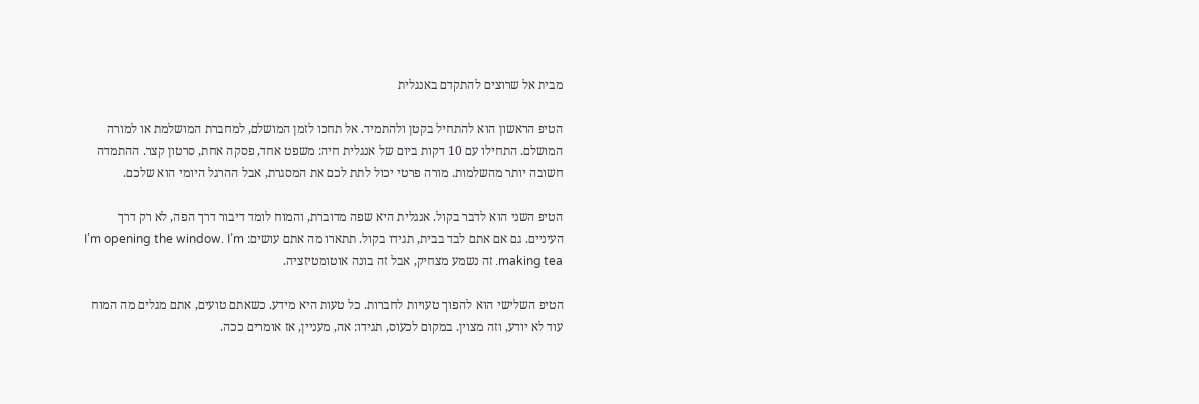מבית אל שרוצים להתקדם באנגלית

הטיפ הראשון הוא להתחיל בקטן ולהתמיד. אל תחכו לזמן המושלם, למחברת המושלמת או למורה המושלם. התחילו עם 10 דקות ביום של אנגלית חיה: משפט אחד, פסקה אחת, סרטון קצר. ההתמדה חשובה יותר מהשלמות. מורה פרטי יכול לתת לכם את המסגרת, אבל ההרגל היומי הוא שלכם.

הטיפ השני הוא לדבר בקול. אנגלית היא שפה מדוברת, והמוח לומד דיבור דרך הפה, לא רק דרך העיניים. גם אם אתם לבד בבית, תגידו בקול. תתארו מה אתם עושים: I’m opening the window. I’m making tea. זה נשמע מצחיק, אבל זה בונה אוטומטיזציה.

הטיפ השלישי הוא להפוך טעויות לחברות. כל טעות היא מידע. כשאתם טועים, אתם מגלים מה המוח עוד לא יודע, וזה מצוין. במקום לכעוס, תגידו: אה, מעניין, אז אומרים ככה.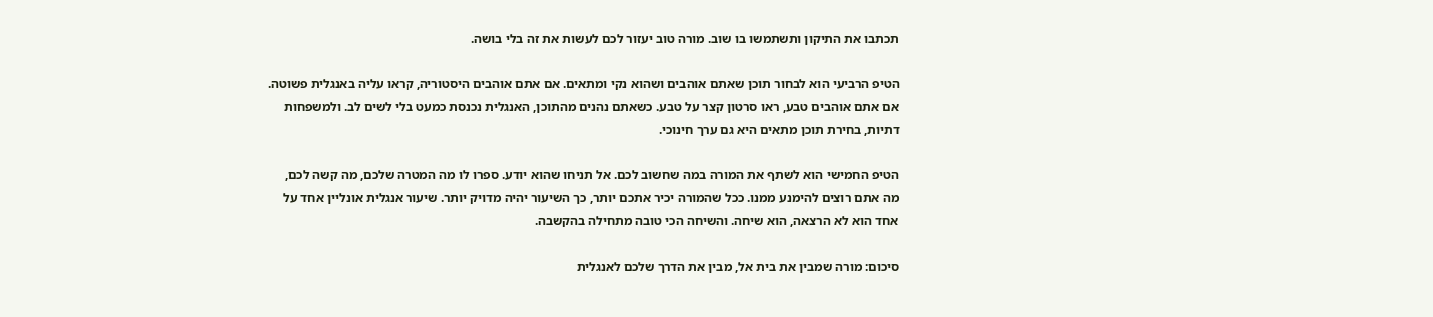תכתבו את התיקון ותשתמשו בו שוב. מורה טוב יעזור לכם לעשות את זה בלי בושה.

הטיפ הרביעי הוא לבחור תוכן שאתם אוהבים ושהוא נקי ומתאים. אם אתם אוהבים היסטוריה, קראו עליה באנגלית פשוטה. אם אתם אוהבים טבע, ראו סרטון קצר על טבע. כשאתם נהנים מהתוכן, האנגלית נכנסת כמעט בלי לשים לב. ולמשפחות דתיות, בחירת תוכן מתאים היא גם ערך חינוכי.

הטיפ החמישי הוא לשתף את המורה במה שחשוב לכם. אל תניחו שהוא יודע. ספרו לו מה המטרה שלכם, מה קשה לכם, מה אתם רוצים להימנע ממנו. ככל שהמורה יכיר אתכם יותר, כך השיעור יהיה מדויק יותר. שיעור אנגלית אונליין אחד על אחד הוא לא הרצאה, הוא שיחה. והשיחה הכי טובה מתחילה בהקשבה.

סיכום: מורה שמבין את בית אל, מבין את הדרך שלכם לאנגלית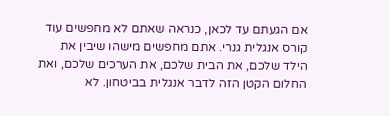אם הגעתם עד לכאן, כנראה שאתם לא מחפשים עוד קורס אנגלית גנרי. אתם מחפשים מישהו שיבין את הילד שלכם, את הבית שלכם, את הערכים שלכם, ואת החלום הקטן הזה לדבר אנגלית בביטחון. לא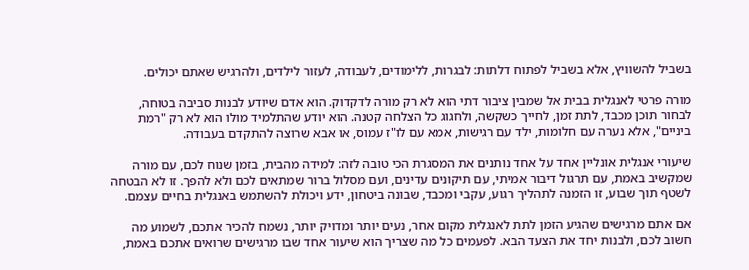בשביל להשוויץ, אלא בשביל לפתוח דלתות: לבגרות, ללימודים, לעבודה, לעזור לילדים, ולהרגיש שאתם יכולים.

מורה פרטי לאנגלית בבית אל שמבין ציבור דתי הוא לא רק מורה לדקדוק. הוא אדם שיודע לבנות סביבה בטוחה, לבחור תוכן מכבד, לתת זמן, לחייך כשקשה, ולחגוג כל הצלחה קטנה. הוא יודע שהתלמיד מולו הוא לא רק "רמת ביניים", אלא נערה עם חלומות, ילד עם רגישות, אמא עם לו"ז עמוס, או אבא שרוצה להתקדם בעבודה.

שיעורי אנגלית אונליין אחד על אחד נותנים את המסגרת הכי טובה לזה: למידה מהבית, בזמן שנוח לכם, עם מורה שמקשיב באמת, עם תרגול דיבור אמיתי, עם תיקונים עדינים, ועם מסלול ברור שמתאים לכם ולא להפך. זו לא הבטחה לשטף תוך שבוע, זו הזמנה לתהליך רגוע, עקבי ומכבד, שבונה ביטחון, ידע ויכולת להשתמש באנגלית בחיים עצמם.

אם אתם מרגישים שהגיע הזמן לתת לאנגלית מקום אחר, נעים יותר ומדויק יותר, נשמח להכיר אתכם, לשמוע מה חשוב לכם, ולבנות יחד את הצעד הבא. לפעמים כל מה שצריך הוא שיעור אחד שבו מרגישים שרואים אתכם באמת,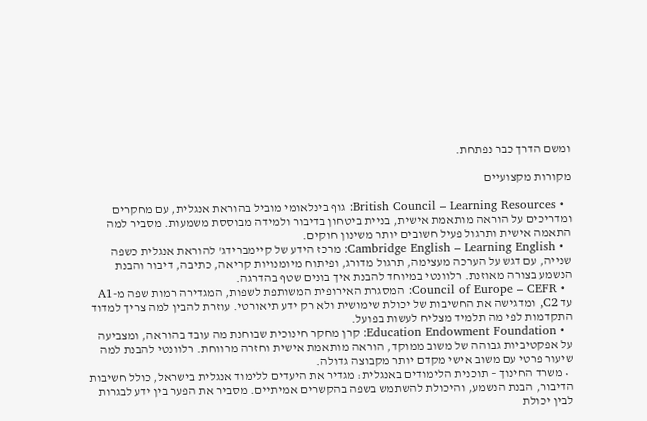ומשם הדרך כבר נפתחת.

מקורות מקצועיים

  • British Council – Learning Resources: גוף בינלאומי מוביל בהוראת אנגלית, עם מחקרים ומדריכים על הוראה מותאמת אישית, בניית ביטחון בדיבור ולמידה מבוססת משמעות. מסביר למה התאמה אישית ותרגול פעיל חשובים יותר משינון חוקים.
  • Cambridge English – Learning English: מרכז הידע של קיימברידג' להוראת אנגלית כשפה שנייה, עם דגש על הערכה מעצימה, תרגול מדורג, ופיתוח מיומנויות קריאה, כתיבה, דיבור והבנת הנשמע בצורה מאוזנת. רלוונטי במיוחד להבנת איך בונים שטף בהדרגה.
  • Council of Europe – CEFR: המסגרת האירופית המשותפת לשפות, המגדירה רמות שפה מ-A1 עד C2, ומדגישה את החשיבות של יכולת שימושית ולא רק ידע תיאורטי. עוזרת להבין למה צריך למדוד התקדמות לפי מה תלמיד מצליח לעשות בפועל.
  • Education Endowment Foundation: קרן מחקר חינוכית שבוחנת מה עובד בהוראה, ומצביעה על אפקטיביות גבוהה של משוב ממוקד, הוראה מותאמת אישית וחזרה מרווחת. רלוונטי להבנת למה שיעור פרטי עם משוב אישי מקדם יותר מקבוצה גדולה.
  • משרד החינוך – תוכנית הלימודים באנגלית: מגדיר את היעדים ללימוד אנגלית בישראל, כולל חשיבות הדיבור, הבנת הנשמע, והיכולת להשתמש בשפה בהקשרים אמיתיים. מסביר את הפער בין ידע לבגרות לבין יכולת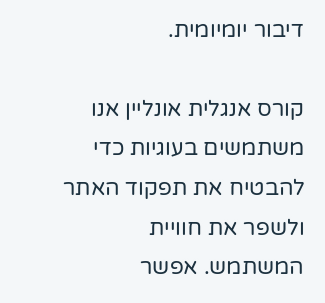דיבור יומיומית.

קורס אנגלית אונליין אנו משתמשים בעוגיות כדי להבטיח את תפקוד האתר ולשפר את חוויית המשתמש. אפשר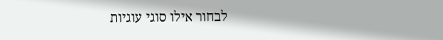לבחור אילו סוגי עוגיות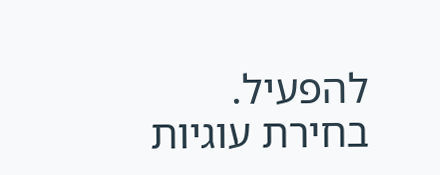להפעיל.
בחירת עוגיות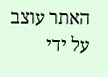האתר עוצב על ידי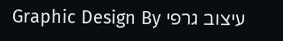עיצוב גרפי Graphic Design By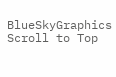BlueSkyGraphics
Scroll to Top